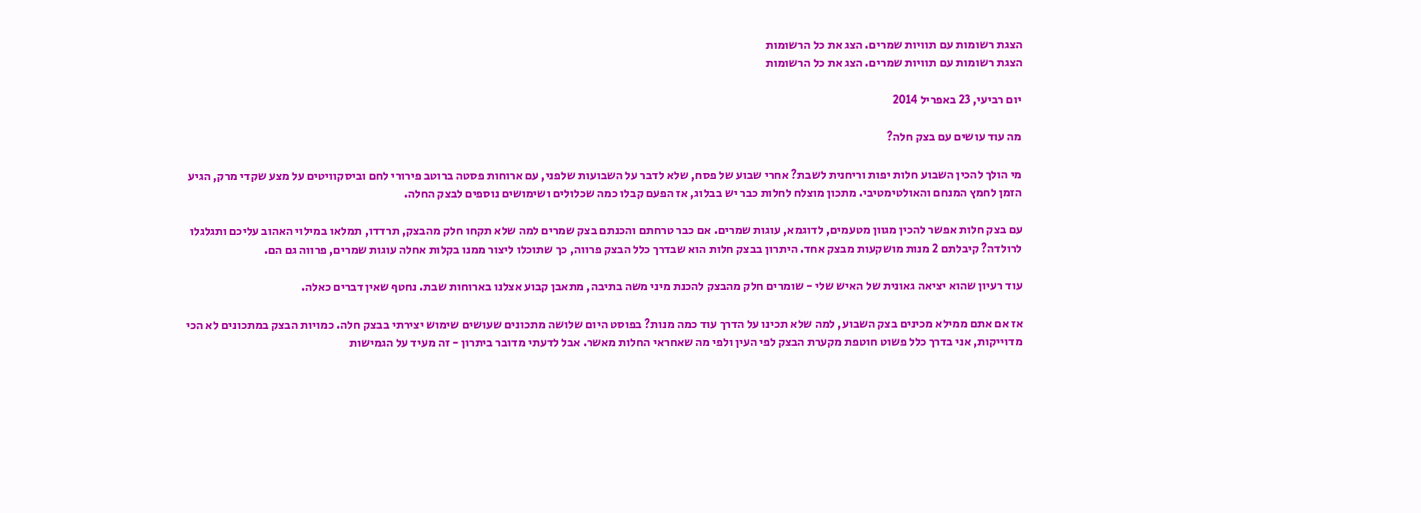הצגת רשומות עם תוויות שמרים. הצג את כל הרשומות
הצגת רשומות עם תוויות שמרים. הצג את כל הרשומות

יום רביעי, 23 באפריל 2014

מה עוד עושים עם בצק חלה?

מי הולך להכין השבוע חלות יפות וריחנית לשבת? אחרי שבוע של פסח, שלא לדבר על השבועות שלפני, עם ארוחות פסטה ברוטב פירורי לחם וביסקוויטים על מצע שקדי מרק, הגיע הזמן לחמץ המנחם והאולטימטיבי. מתכון מוצלח לחלות כבר יש בבלוג, אז הפעם קבלו כמה שכלולים ושימושים נוספים לבצק החלה.

עם בצק חלות אפשר להכין מגוון מטעמים, לדוגמא, עוגות שמרים. אם כבר טרחתם והכנתם בצק שמרים למה שלא תקחו חלק מהבצק, תרדדו, תמלאו במילוי האהוב עליכם ותגלגלו לרולדה? קיבלתם 2 מנות מושקעות מבצק אחד. היתרון בבצק חלות הוא שבדרך כלל הבצק פרווה, כך שתוכלו ליצור ממנו בקלות אחלה עוגות שמרים, פרווה גם הם.

עוד רעיון שהוא יציאה גאונית של האיש שלי - שומרים חלק מהבצק להכנת מיני משה בתיבה, מתאבן קבוע אצלנו בארוחות שבת. נחטף שאין דברים כאלה.

אז אם אתם ממילא מכינים בצק השבוע, למה שלא תכינו על הדרך עוד כמה מנות? בפוסט היום שלושה מתכונים שעושים שימוש יצירתי בבצק חלה. כמויות הבצק במתכונים לא הכי מדוייקות, אני בדרך כלל פשוט חוטפת מקערת הבצק לפי העין ולפי מה שאחראי החלות מאשר. אבל לדעתי מדובר ביתרון - זה מעיד על הגמישות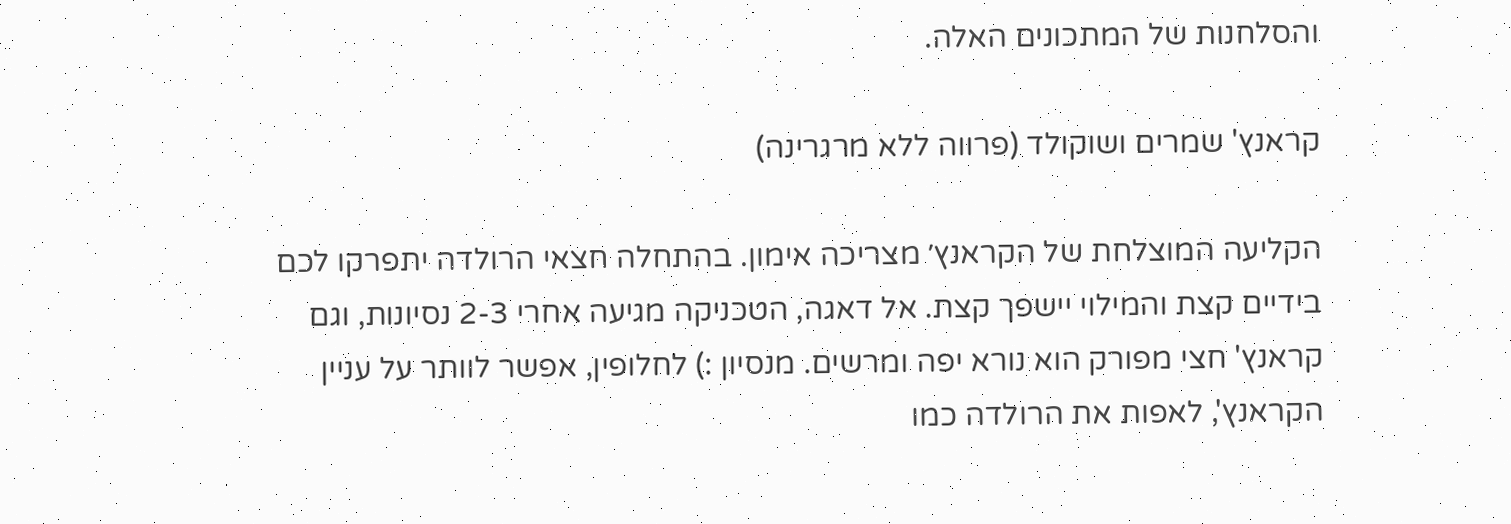והסלחנות של המתכונים האלה.

קראנץ' שמרים ושוקולד (פרווה ללא מרגרינה)

הקליעה המוצלחת של הקראנץ׳ מצריכה אימון. בהתחלה חצאי הרולדה יתפרקו לכם בידיים קצת והמילוי יישפך קצת. אל דאגה, הטכניקה מגיעה אחרי 2-3 נסיונות, וגם קראנץ' חצי מפורק הוא נורא יפה ומרשים. מנסיון :) לחלופין, אפשר לוותר על עניין הקראנץ', לאפות את הרולדה כמו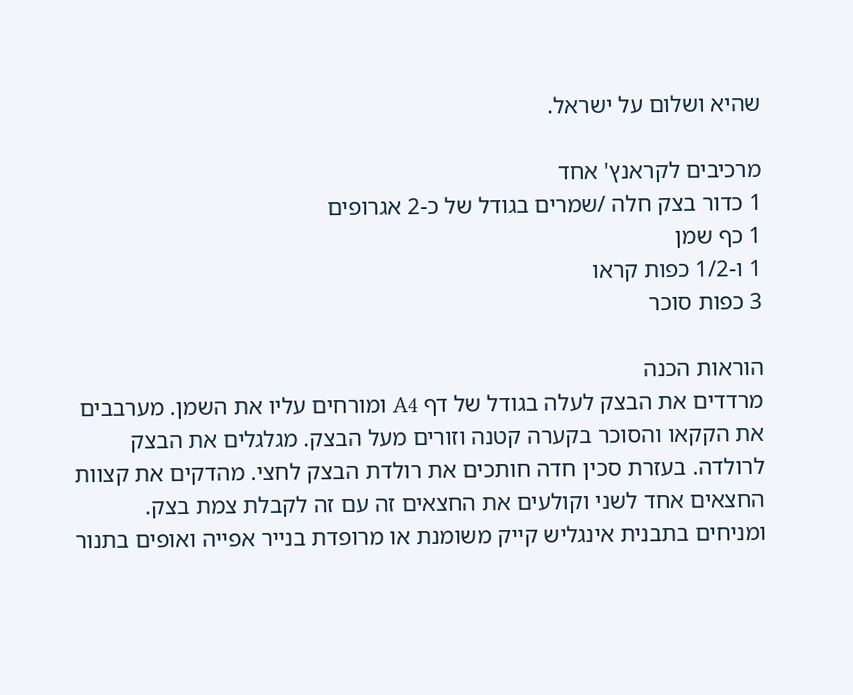שהיא ושלום על ישראל.

מרכיבים לקראנץ' אחד
1 כדור בצק חלה /שמרים בגודל של כ-2 אגרופים
1 כף שמן
1 ו-1/2 כפות קראו
3 כפות סוכר

הוראות הכנה
מרדדים את הבצק לעלה בגודל של דף A4 ומורחים עליו את השמן. מערבבים את הקקאו והסוכר בקערה קטנה וזורים מעל הבצק. מגלגלים את הבצק לרולדה. בעזרת סכין חדה חותכים את רולדת הבצק לחצי. מהדקים את קצוות החצאים אחד לשני וקולעים את החצאים זה עם זה לקבלת צמת בצק. ומניחים בתבנית אינגליש קייק משומנת או מרופדת בנייר אפייה ואופים בתנור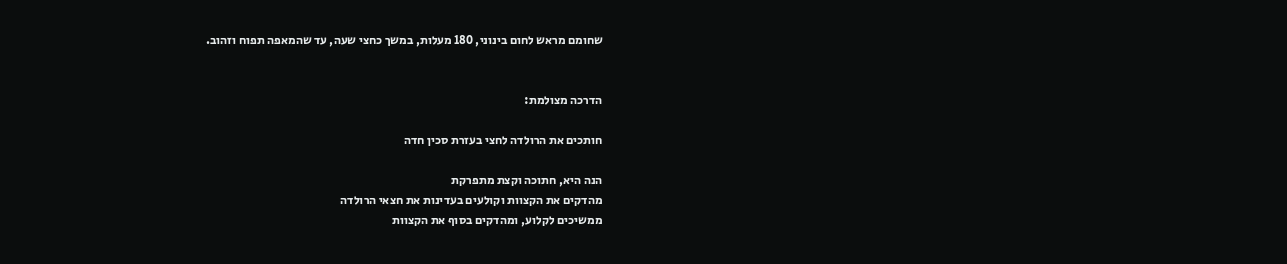שחומם מראש לחום בינוני, 180 מעלות, במשך כחצי שעה, עד שהמאפה תפוח וזהוב.


הדרכה מצולמת:

חותכים את הרולדה לחצי בעזרת סכין חדה

הנה היא, חתוכה וקצת מתפרקת
מהדקים את הקצוות וקולעים בעדינות את חצאי הרולדה
ממשיכים לקלוע, ומהדקים בסוף את הקצוות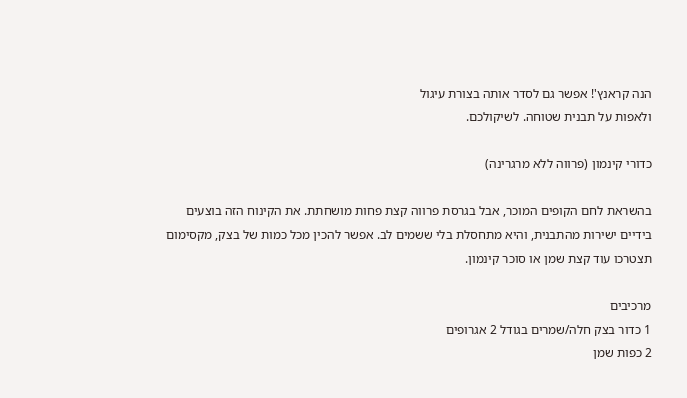הנה קראנץ'! אפשר גם לסדר אותה בצורת עיגול
ולאפות על תבנית שטוחה. לשיקולכם.

כדורי קינמון (פרווה ללא מרגרינה)

בהשראת לחם הקופים המוכר, אבל בגרסת פרווה קצת פחות מושחתת. את הקינוח הזה בוצעים בידיים ישירות מהתבנית, והיא מתחסלת בלי ששמים לב. אפשר להכין מכל כמות של בצק, מקסימום תצטרכו עוד קצת שמן או סוכר קינמון.

מרכיבים
1 כדור בצק חלה/שמרים בגודל 2 אגרופים
2 כפות שמן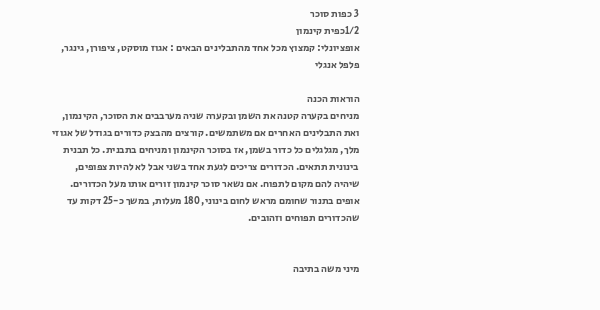3 כפות סוכר
1/2כפית קינמון
אופציונלי: קמצוץ מכל אחד מהתבלינים הבאים : אגוז מוסקט, ציפורן, גינגר, פלפל אנגלי

הוראות הכנה
מניחים בקערה קטנה את השמן ובקערה שניה מערבבים את הסוכר, הקינמון, ואת התבלינים האחרים אם משתמשים. קורצים מהבצק כדורים בגודל של אגוזי מלך, מגלגלים כל כדור בשמן, אז בסוכר הקינמון ומניחים בתבנית. כל תבנית בינונית תתאים. הכדורים צריכים לגעת אחד בשני אבל לא להיות צפופים, שיהיה להם מקום לתפוח. אם נשאר סוכר קינמון זורים אותו מעל הכדורים. אופים בתנור שחומם מראש לחום בינוני, 180 מעלות, במשך כ-25 דקות עד שהכדורים תפוחים וזהובים.


מיני משה בתיבה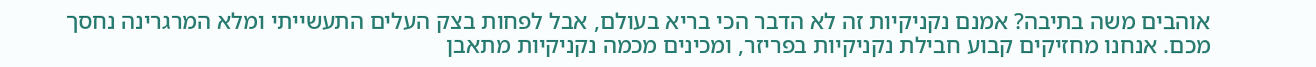אוהבים משה בתיבה? אמנם נקניקיות זה לא הדבר הכי בריא בעולם, אבל לפחות בצק העלים התעשייתי ומלא המרגרינה נחסך מכם. אנחנו מחזיקים קבוע חבילת נקניקיות בפריזר, ומכינים מכמה נקניקיות מתאבן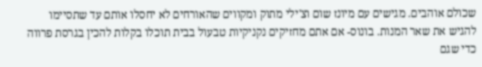שכולם אוהבים. מגישים עם מיונז שום וצ'ילי מתוק ומקווים שהאורחים לא יחסלו אותם עד שתסיימו להגיש את שאר המנות. בונוס- אם אתם מחזיקים נקניקיות טבעול בבית תוכלו בקלות להכין בגרסת פרווה כדי שגם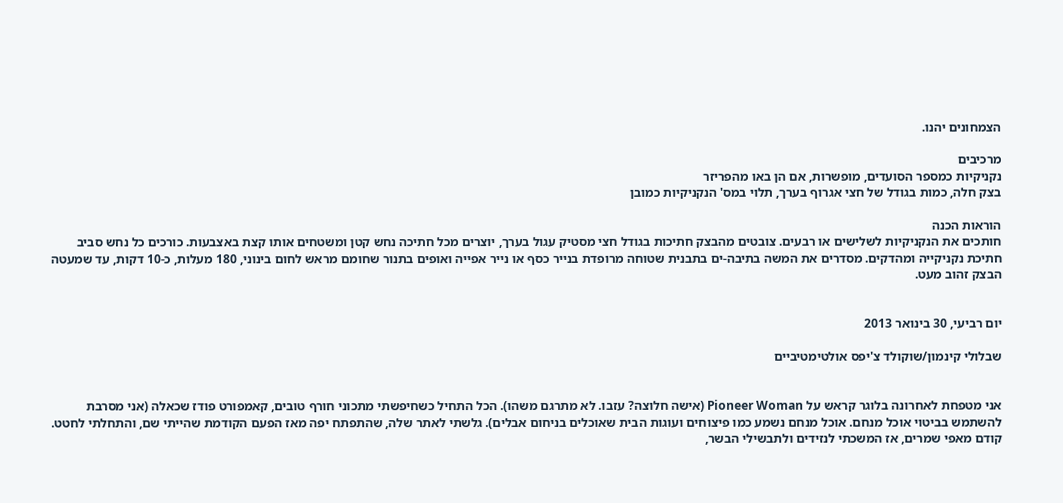הצמחונים יהנו.

מרכיבים
נקניקיות כמספר הסועדים, מופשרות, אם הן באו מהפריזר
בצק חלה, כמות בגודל של חצי אגרוף בערך, תלוי במס' הנקניקיות כמובן

הוראות הכנה
חותכים את הנקניקיות לשלישים או רבעים. צובטים מהבצק חתיכות בגודל חצי מסטיק עגול בערך, יוצרים מכל חתיכה נחש קטן ומשטחים אותו קצת באצבעות. כורכים כל נחש סביב חתיכת נקניקייה ומהדקים. מסדרים את המשה בתיבה-ים בתבנית שטוחה מרופדת בנייר כסף או נייר אפייה ואופים בתנור שחומם מראש לחום בינוני, 180 מעלות, כ-10 דקות, עד שמעטה הבצק זהוב מעט.


יום רביעי, 30 בינואר 2013

שבלולי קינמון/שוקולד צ'יפס אולטימטיביים


אני מטפחת לאחרונה בלוגר קראש על Pioneer Woman (אישה חלוצה? עזבו. לא מתרגם משהו). הכל התחיל כשחיפשתי מתכוני חורף טובים, קאמפורט פודז שכאלה (אני מסרבת להשתמש בביטוי אוכל מנחם. אוכל מנחם נשמע כמו פיצוחים ועוגות הבית שאוכלים בניחום אבלים). גלשתי לאתר שלה, שהתפתח יפה מאז הפעם הקודמת שהייתי שם, והתחלתי לחטט. קודם מאפי שמרים, אז המשכתי לנזידים ולתבשילי הבשר,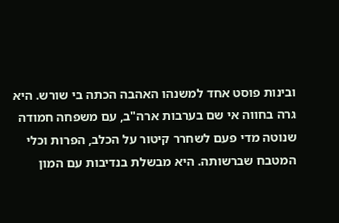ובינות פוסט אחד למשנהו האהבה הכתה בי שורש. היא גרה בחווה אי שם בערבות ארה"ב, עם משפחה חמודה שנוטה מדי פעם לשחרר קיטור על הכלב, הפרות וכלי המטבח שברשותה. היא מבשלת בנדיבות עם המון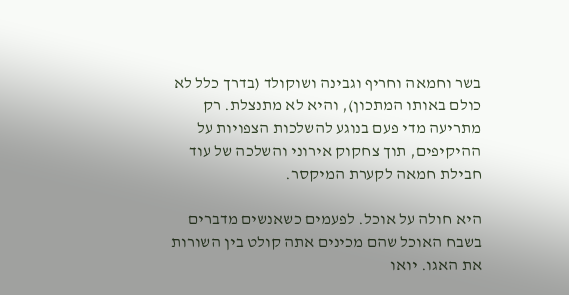בשר וחמאה וחריף וגבינה ושוקולד (בדרך כלל לא כולם באותו המתכון), והיא לא מתנצלת. רק מתריעה מדי פעם בנוגע להשלכות הצפויות על ההיקיפים, תוך צחקוק אירוני והשלכה של עוד חבילת חמאה לקערת המיקסר.

היא חולה על אוכל. לפעמים כשאנשים מדברים בשבח האוכל שהם מכינים אתה קולט בין השורות את האגו. יואו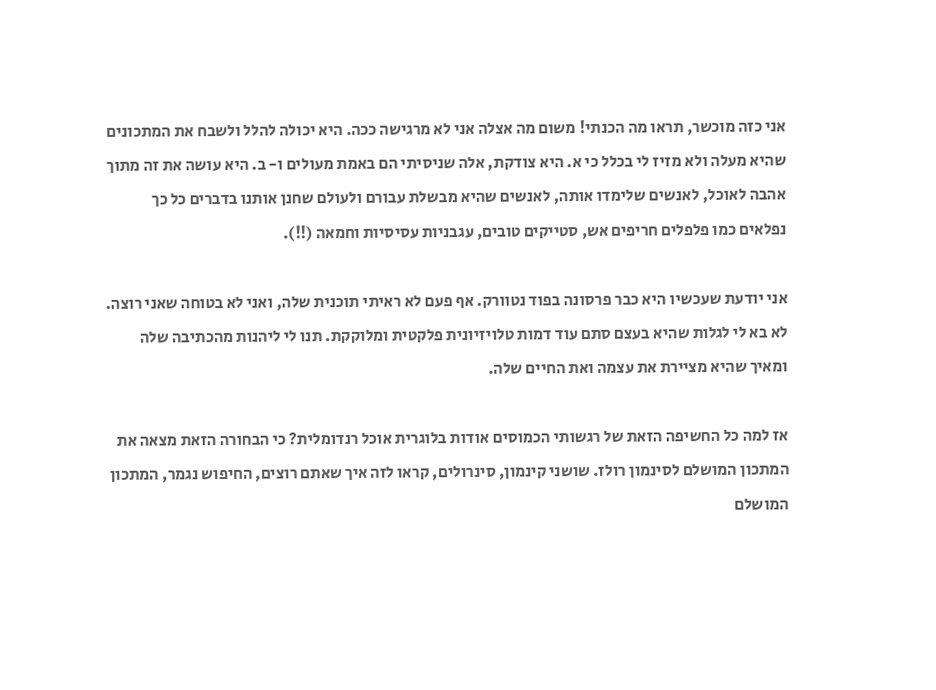אני כזה מוכשר, תראו מה הכנתי! משום מה אצלה אני לא מרגישה ככה. היא יכולה להלל ולשבח את המתכונים שהיא מעלה ולא מזיז לי בכלל כי א. היא צודקת, אלה שניסיתי הם באמת מעולים ו- ב. היא עושה את זה מתוך אהבה לאוכל, לאנשים שלימדו אותה, לאנשים שהיא מבשלת עבורם ולעולם שחנן אותנו בדברים כל כך נפלאים כמו פלפלים חריפים אש, סטייקים טובים, עגבניות עסיסיות וחמאה (!!).

אני יודעת שעכשיו היא כבר פרסונה בפוד נטוורק. אף פעם לא ראיתי תוכנית שלה, ואני לא בטוחה שאני רוצה. לא בא לי לגלות שהיא בעצם סתם עוד דמות טלויזיונית פלקטית ומלוקקת. תנו לי ליהנות מהכתיבה שלה ומאיך שהיא מציירת את עצמה ואת החיים שלה.

אז למה כל החשיפה הזאת של רגשותי הכמוסים אודות בלוגרית אוכל רנדומלית? כי הבחורה הזאת מצאה את המתכון המושלם לסינמון רולז. שושני קינמון, סינרולים, קראו לזה איך שאתם רוצים, החיפוש נגמר, המתכון המושלם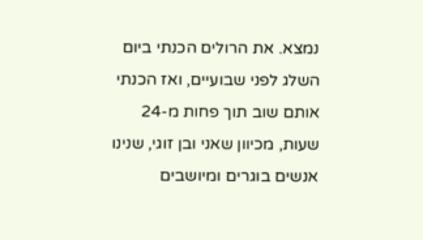נמצא. את הרולים הכנתי ביום השלג לפני שבועיים, ואז הכנתי אותם שוב תוך פחות מ-24 שעות, מכיוון שאני ובן זוגי, שנינו אנשים בוגרים ומיושבים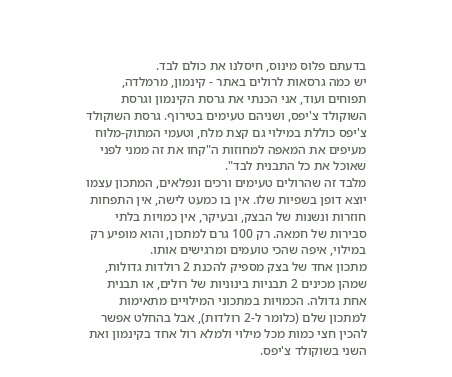בדעתם פלוס מינוס, חיסלנו את כולם לבד.
יש כמה גרסאות לרולים באתר - קינמון, מרמלדה, תפוחים ועוד, אני הכנתי את גרסת הקינמון וגרסת השוקולד צ'יפס, ושניהם טעימים בטירוף. גרסת השוקולד צ'יפס כוללת במילוי גם קצת מלח, וטעמי המתוק-מלוח מעיפים את המאפה למחוזות ה"קחו את זה ממני לפני שאוכל את כל התבנית לבד".
מלבד זה שהרולים טעימים ורכים ונפלאים, המתכון עצמו יוצא דופן בשפיות שלו. אין בו כמעט לישה, אין התפחות חוזרות ונשנות של הבצק, ובעיקר, אין כמויות בלתי סבירות של חמאה. רק 100 גרם למתכון, והוא מופיע רק במילוי, איפה שהכי טועמים ומרגישים אותו.
מתכון אחד של בצק מספיק להכנת 2 רולדות גדולות, שמהן מכינים 2 תבניות בינוניות של רולים, או תבנית אחת גדולה. הכמויות במתכוני המילויים מתאימות למתכון שלם (כלומר ל-2 רולדות), אבל בהחלט אפשר להכין חצי כמות מכל מילוי ולמלא רול אחד בקינמון ואת השני בשוקולד צ'יפס.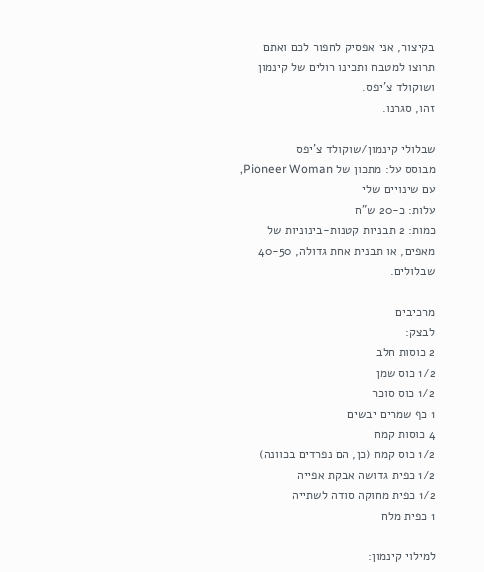בקיצור, אני אפסיק לחפור לכם ואתם תרוצו למטבח ותכינו רולים של קינמון ושוקולד צ'יפס.
זהו, סגרנו.

שבלולי קינמון/שוקולד צ'יפס
מבוסס על: מתכון של Pioneer Woman, עם שינויים שלי
עלות: כ-20 ש"ח
כמות: 2 תבניות קטנות-בינוניות של מאפים, או תבנית אחת גדולה, 40-50 שבלולים.

מרכיבים
לבצק:
2 כוסות חלב
1/2 כוס שמן
1/2 כוס סוכר
1 כף שמרים יבשים
4 כוסות קמח
1/2 כוס קמח (כן, הם נפרדים בכוונה)
1/2 כפית גדושה אבקת אפייה
1/2 כפית מחוקה סודה לשתייה
1 כפית מלח

למילוי קינמון: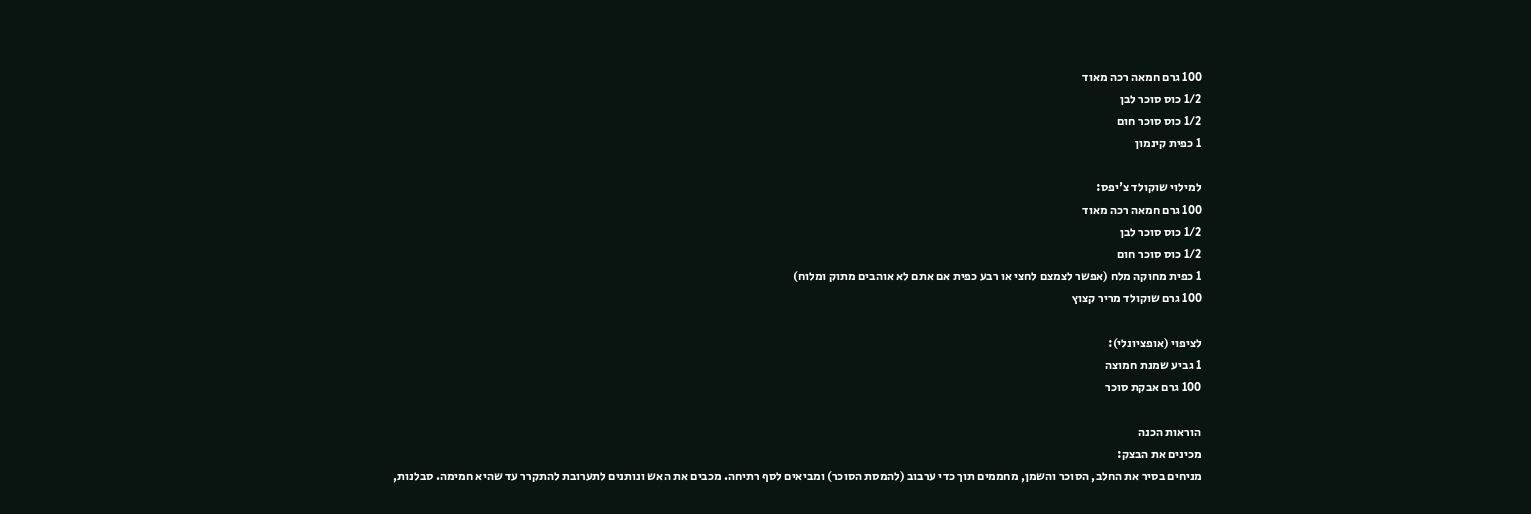100 גרם חמאה רכה מאוד
1/2 כוס סוכר לבן
1/2 כוס סוכר חום
1 כפית קינמון

למילוי שוקולד צ'יפס:
100 גרם חמאה רכה מאוד
1/2 כוס סוכר לבן
1/2 כוס סוכר חום
1 כפית מחוקה מלח (אפשר לצמצם לחצי או רבע כפית אם אתם לא אוהבים מתוק ומלוח)
100 גרם שוקולד מריר קצוץ

לציפוי (אופציונלי):
1 גביע שמנת חמוצה
100 גרם אבקת סוכר

הוראות הכנה
מכינים את הבצק:
מניחים בסיר את החלב, הסוכר והשמן, מחממים תוך כדי ערבוב (להמסת הסוכר) ומביאים לסף רתיחה. מכבים את האש ונותנים לתערובת להתקרר עד שהיא חמימה. סבלנות,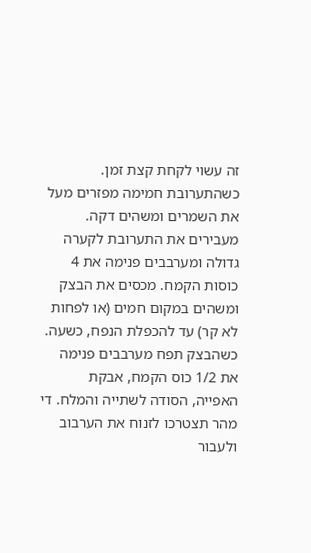זה עשוי לקחת קצת זמן.
כשהתערובת חמימה מפזרים מעל את השמרים ומשהים דקה.
מעבירים את התערובת לקערה גדולה ומערבבים פנימה את 4 כוסות הקמח. מכסים את הבצק ומשהים במקום חמים (או לפחות לא קר) עד להכפלת הנפח, כשעה.
כשהבצק תפח מערבבים פנימה את 1/2 כוס הקמח, אבקת האפייה, הסודה לשתייה והמלח. די מהר תצטרכו לזנוח את הערבוב ולעבור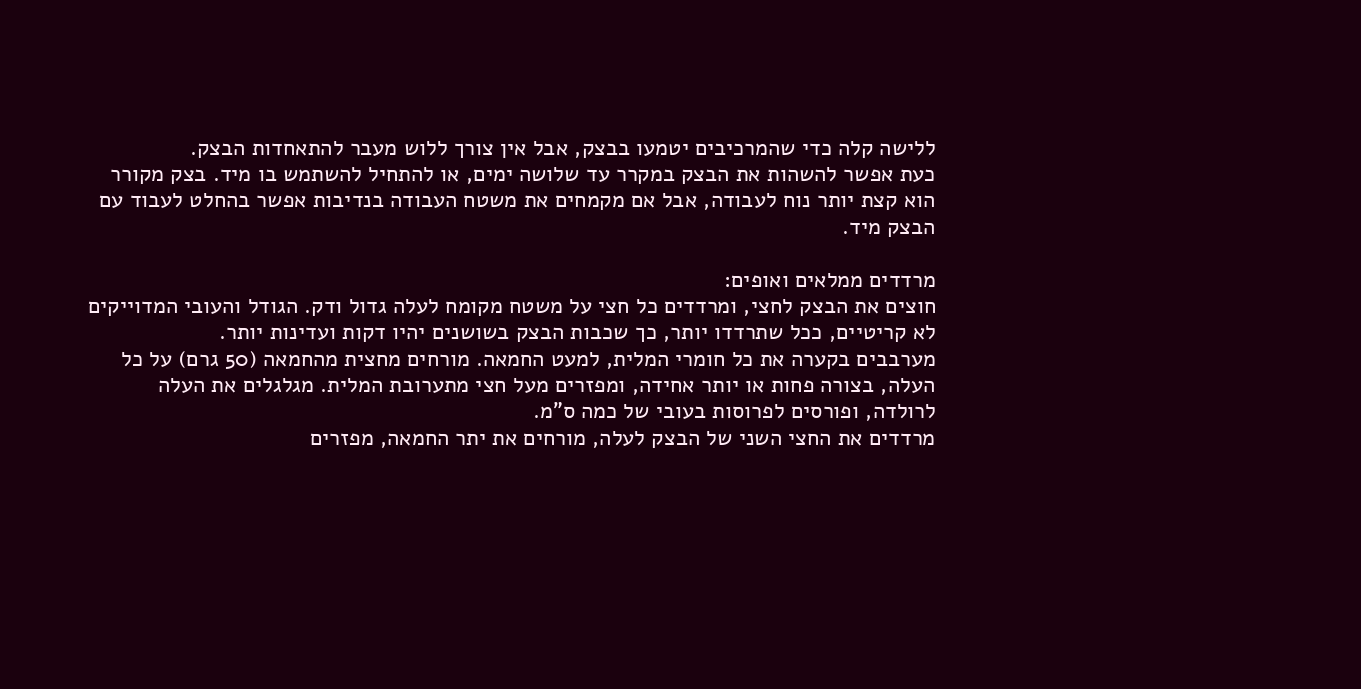ללישה קלה כדי שהמרכיבים יטמעו בבצק, אבל אין צורך ללוש מעבר להתאחדות הבצק.
כעת אפשר להשהות את הבצק במקרר עד שלושה ימים, או להתחיל להשתמש בו מיד. בצק מקורר הוא קצת יותר נוח לעבודה, אבל אם מקמחים את משטח העבודה בנדיבות אפשר בהחלט לעבוד עם הבצק מיד.

מרדדים ממלאים ואופים:
חוצים את הבצק לחצי, ומרדדים כל חצי על משטח מקומח לעלה גדול ודק. הגודל והעובי המדוייקים לא קריטיים, ככל שתרדדו יותר, כך שכבות הבצק בשושנים יהיו דקות ועדינות יותר.
מערבבים בקערה את כל חומרי המלית, למעט החמאה. מורחים מחצית מהחמאה (50 גרם) על כל העלה, בצורה פחות או יותר אחידה, ומפזרים מעל חצי מתערובת המלית. מגלגלים את העלה לרולדה, ופורסים לפרוסות בעובי של כמה ס"מ.
מרדדים את החצי השני של הבצק לעלה, מורחים את יתר החמאה, מפזרים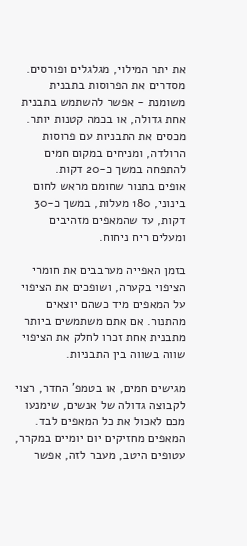את יתר המילוי, מגלגלים ופורסים.
מסדרים את הפרוסות בתבנית משומנת - אפשר להשתמש בתבנית אחת גדולה, או בכמה קטנות יותר.
מכסים את התבניות עם פרוסות הרולדה, ומניחים במקום חמים להתפחה במשך כ-20 דקות.
אופים בתנור שחומם מראש לחום בינוני, 180 מעלות, במשך כ-30 דקות, עד שהמאפים מזהיבים ומעלים ריח ניחוח.

בזמן האפייה מערבבים את חומרי הציפוי בקערה, ושופכים את הציפוי על המאפים מיד כשהם יוצאים מהתנור. אם אתם משתמשים ביותר מתבנית אחת זכרו לחלק את הציפוי שווה בשווה בין התבניות.

מגישים חמים, או בטמפ' החדר, רצוי לקבוצה גדולה של אנשים, שימנעו מכם לאכול את כל המאפים לבד. המאפים מחזיקים יום יומיים במקרר, עטופים היטב, מעבר לזה, אפשר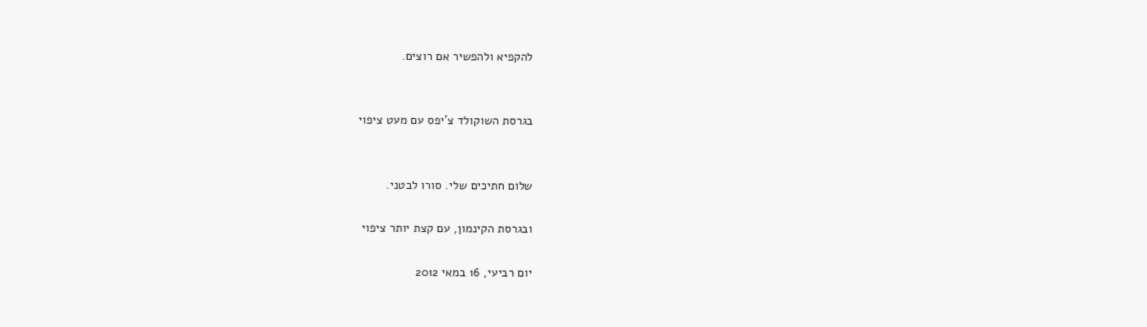להקפיא ולהפשיר אם רוצים.


בגרסת השוקולד צ'יפס עם מעט ציפוי


שלום חתיכים שלי. סורו לבטני.

ובגרסת הקינמון, עם קצת יותר ציפוי

יום רביעי, 16 במאי 2012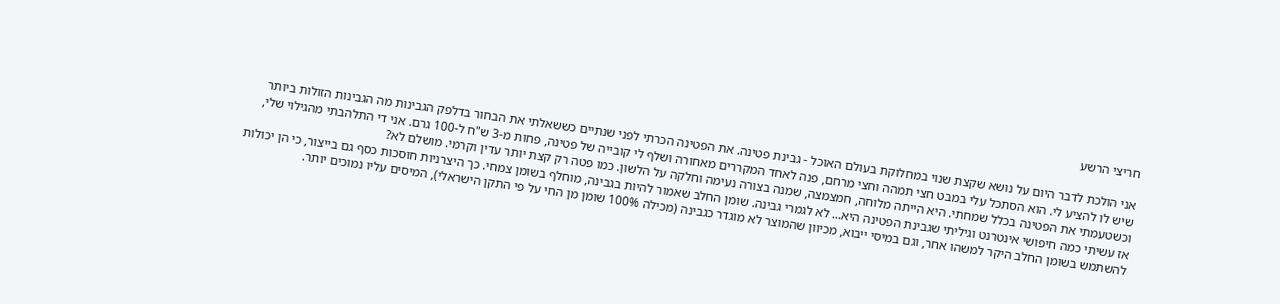חריצי הרשע

אני הולכת לדבר היום על נושא שקצת שנוי במחלוקת בעולם האוכל - גבינת פטינה. את הפטינה הכרתי לפני שנתיים כששאלתי את הבחור בדלפק הגבינות מה הגבינות הזולות ביותר שיש לו להציע לי. הוא הסתכל עלי במבט חצי תמהה וחצי מרחם, פנה לאחד המקררים מאחורה ושלף לי קובייה של פטינה, פחות מ-3 ש"ח ל-100 גרם. אני די התלהבתי מהגילוי שלי, וכשטעמתי את הפטינה בכלל שמחתי. היא הייתה מלוחה, חמצמצה, שמנה בצורה נעימה וחלקה על הלשון. כמו פטה רק קצת יותר עדין וקרמי. מושלם לא?
אז עשיתי כמה חיפושי אינטרנט וגיליתי שגבינת הפטינה היא... לא לגמרי גבינה. שומן החלב שאמור להיות בגבינה, מוחלף בשומן צמחי. כך היצרניות חוסכות כסף גם בייצור, כי הן יכולות להשתמש בשומן החלב היקר למשהו אחר, וגם במיסי ייבוא, מכיוון שהמוצר לא מוגדר כגבינה (מכילה 100% שומן מן החי על פי התקן הישראלי), המיסים עליו נמוכים יותר.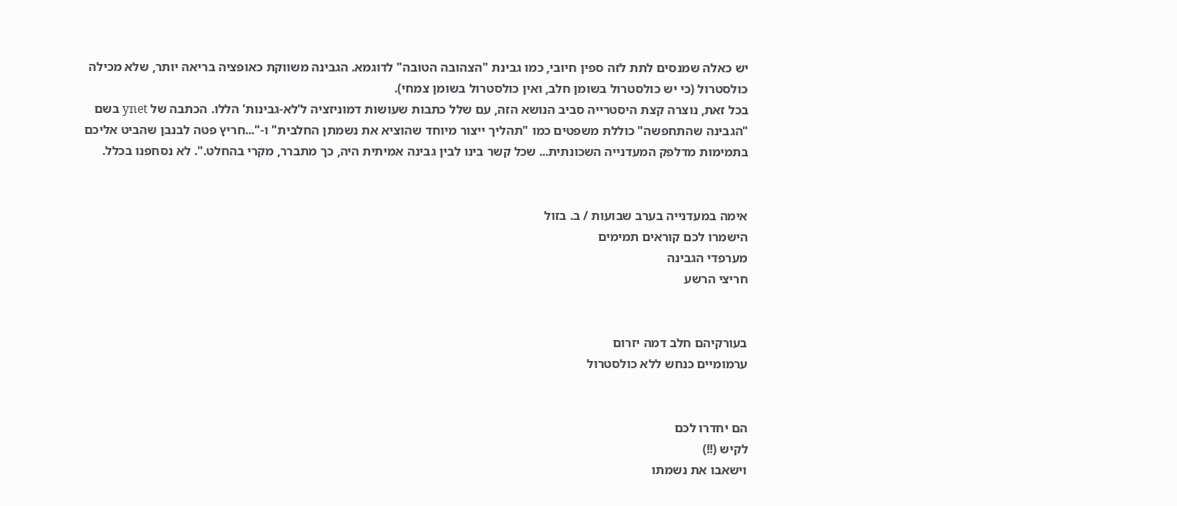יש כאלה שמנסים לתת לזה ספין חיובי, כמו גבינת "הצהובה הטובה" לדוגמא. הגבינה משווקת כאופציה בריאה יותר, שלא מכילה כולסטרול (כי יש כולסטרול בשומן חלב, ואין כולסטרול בשומן צמחי).
בכל זאת, נוצרה קצת היסטרייה סביב הנושא הזה, עם שלל כתבות שעושות דמוניזציה ל'לא-גבינות' הללו. הכתבה של ynet בשם "הגבינה שהתחפשה" כוללת משפטים כמו "תהליך ייצור מיוחד שהוציא את נשמתן החלבית" ו-"...חריץ פטה לבנבן שהביט אליכם בתמימות מדלפק המעדנייה השכונתית... שכל קשר בינו לבין גבינה אמיתית היה, כך מתברר, מקרי בהחלט.". לא נסחפנו בכלל.


אימה במעדנייה בערב שבועות / ב. בזול
הישמרו לכם קוראים תמימים
מערפדי הגבינה
חריצי הרשע


בעורקיהם חלב דמה יזרום
ערמומיים כנחש ללא כולסטרול


הם יחדרו לכם
לקיש (!!)
וישאבו את נשמתו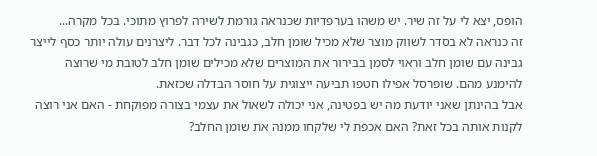הופס, יצא לי על זה שיר. יש משהו בערפדיות שכנראה גורמת לשירה לפרוץ מתוכי. בכל מקרה...
זה כנראה לא בסדר לשווק מוצר שלא מכיל שומן חלב, כגבינה לכל דבר. ליצרנים עולה יותר כסף לייצר גבינה עם שומן חלב וראוי לסמן בבירור את המוצרים שלא מכילים שומן חלב לטובת מי שרוצה להימנע מהם. שופרסל אפילו חטפו תביעה ייצוגית על חוסר הבדלה שכזאת.
אבל בהינתן שאני יודעת מה יש בפטינה, אני יכולה לשאול את עצמי בצורה מפוקחת - האם אני רוצה לקנות אותה בכל זאת? האם אכפת לי שלקחו ממנה את שומן החלב?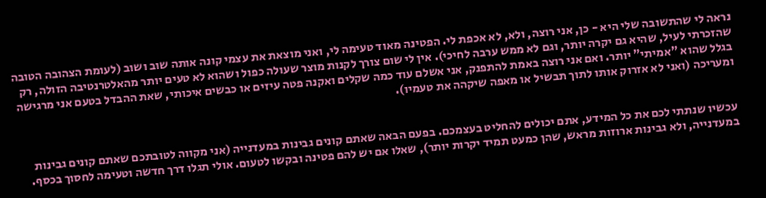נראה לי שהתשובה שלי היא - כן, אני רוצה, ולא, לא אכפת לי. הפטינה מאוד טעימה לי, ואני מוצאת את עצמי קונה אותה שוב ושוב (לעומת הצהובה הטובה שהזכרתי לעיל, שהיא גם יקרה יותר, וגם לא ממש ערבה לחיכי). אין לי שום צורך לקנות מוצר שעולה כפול ושהוא לא טעים יותר מהאלטרנטיבה הזולה, רק בגלל שהוא "אמיתי" יותר. ואם אני רוצה באמת להתפנק, אני אשלם עוד כמה שקלים ואקנה פטה עיזים או כבשים איכותי, שאת ההבדל בטעם אני מרגישה ומעריכה (ואני לא אזרוק אותו לתוך תבשיל או מאפה שיקהה את טעמיו).


עכשיו שנתתי לכם את כל המידע, אתם יכולים להחליט בעצמכם. בפעם הבאה שאתם קונים גבינות במעדנייה (אני מקווה לטובתכם שאתם קונים גבינות במעדנייה, ולא גבינות ארוזות מראש, שהן כמעט תמיד יקרות יותר), שאלו אם יש להם פטינה ובקשו לטעום. אולי תגלו דרך חדשה וטעימה לחסוך בכסף.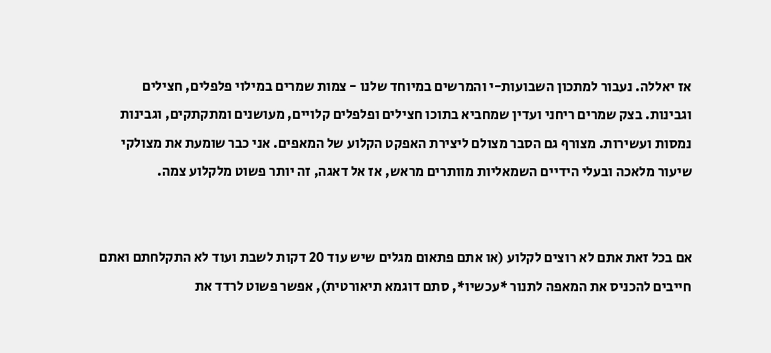אז יאללה. נעבור למתכון השבועות-י והמרשים במיוחד שלנו - צמות שמרים במילוי פלפלים, חצילים וגבינות. בצק שמרים ריחני ועדין שמחביא בתוכו חצילים ופלפלים קלויים, מעושנים ומתקתקים, וגבינות נמסות ועשירות. מצורף גם הסבר מצולם ליצירת האפקט הקלוע של המאפים. אני כבר שומעת את מצולקי שיעור מלאכה ובעלי הידיים השמאליות מוותרים מראש, אז אל דאגה, זה יותר פשוט מלקלוע צמה.


אם בכל זאת אתם לא רוצים לקלוע (או אתם פתאום מגלים שיש עוד 20 דקות לשבת ועוד לא התקלחתם ואתם חייבים להכניס את המאפה לתנור *עכשיו*, סתם דוגמא תיאורטית), אפשר פשוט לרדד את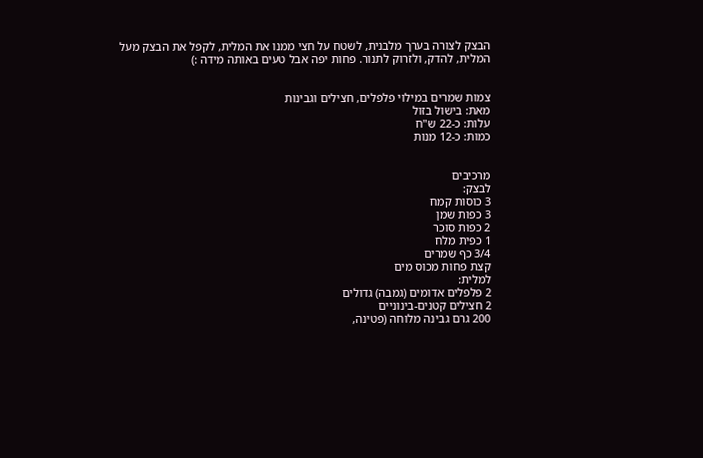הבצק לצורה בערך מלבנית, לשטח על חצי ממנו את המלית, לקפל את הבצק מעל המלית, להדק, ולזרוק לתנור. פחות יפה אבל טעים באותה מידה :)


צמות שמרים במילוי פלפלים, חצילים וגבינות
מאת: בישול בזול
עלות: כ-22 ש"ח
כמות: כ-12 מנות


מרכיבים
לבצק:
3 כוסות קמח
3 כפות שמן
2 כפות סוכר
1 כפית מלח
3/4 כף שמרים
קצת פחות מכוס מים
למלית:
2 פלפלים אדומים (גמבה) גדולים
2 חצילים קטנים-בינוניים
200 גרם גבינה מלוחה (פטינה,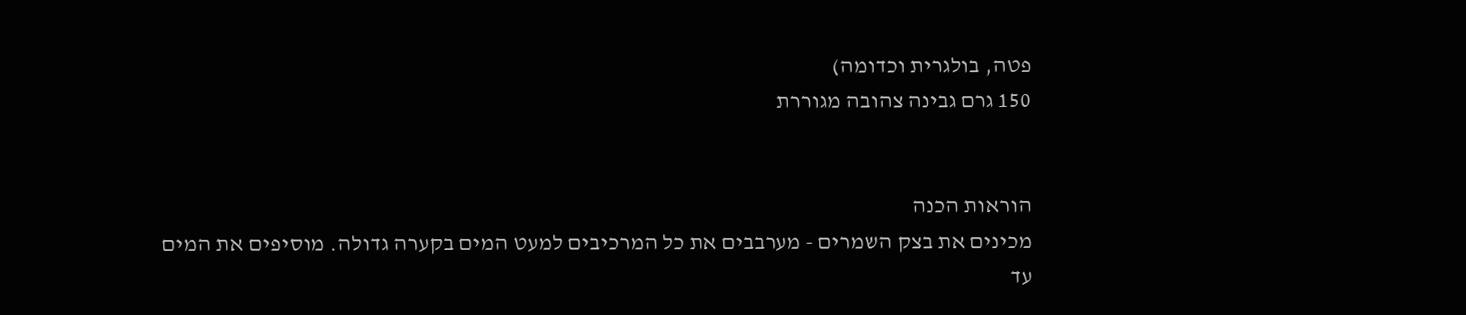פטה, בולגרית וכדומה)
150 גרם גבינה צהובה מגוררת


הוראות הכנה
מכינים את בצק השמרים - מערבבים את כל המרכיבים למעט המים בקערה גדולה. מוסיפים את המים עד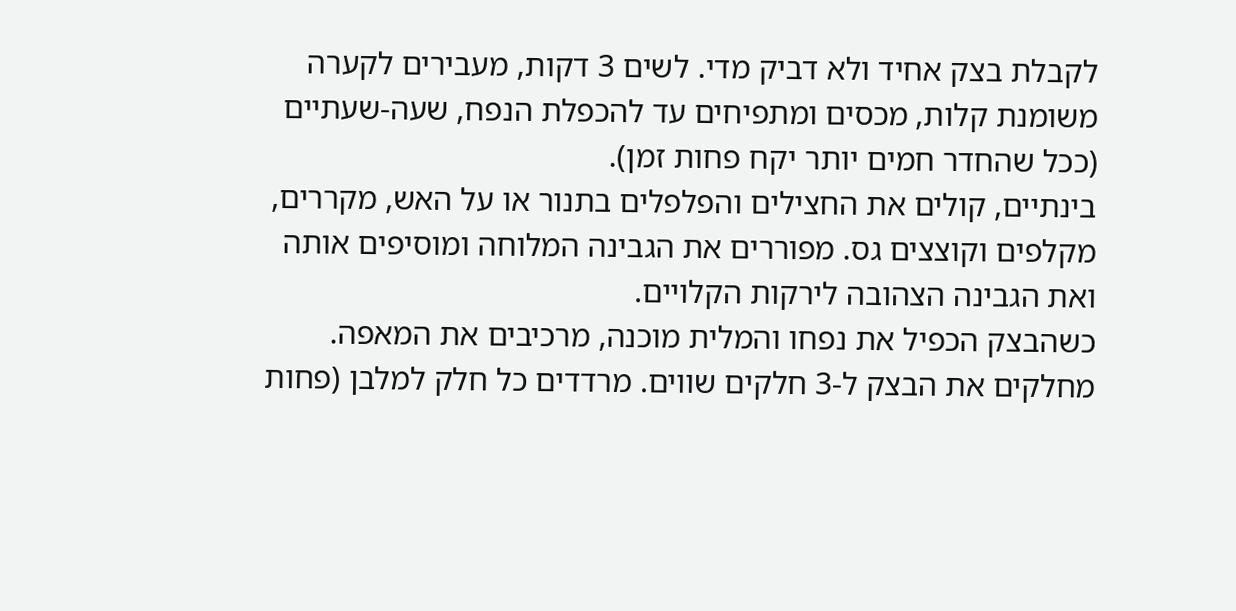לקבלת בצק אחיד ולא דביק מדי. לשים 3 דקות, מעבירים לקערה משומנת קלות, מכסים ומתפיחים עד להכפלת הנפח, שעה-שעתיים (ככל שהחדר חמים יותר יקח פחות זמן).
בינתיים, קולים את החצילים והפלפלים בתנור או על האש, מקררים, מקלפים וקוצצים גס. מפוררים את הגבינה המלוחה ומוסיפים אותה ואת הגבינה הצהובה לירקות הקלויים.
כשהבצק הכפיל את נפחו והמלית מוכנה, מרכיבים את המאפה. מחלקים את הבצק ל-3 חלקים שווים. מרדדים כל חלק למלבן (פחות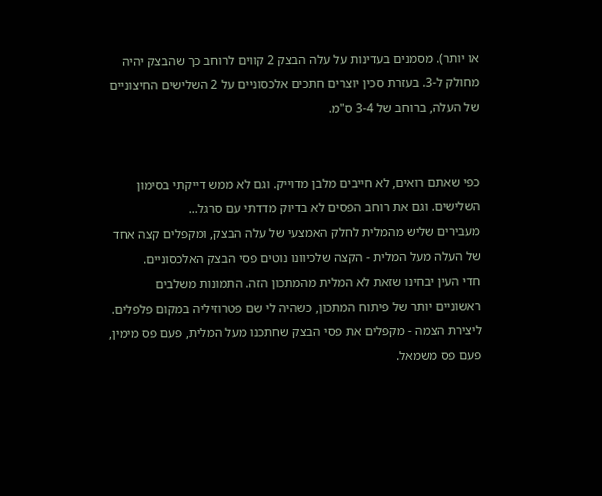או יותר). מסמנים בעדינות על עלה הבצק 2 קווים לרוחב כך שהבצק יהיה מחולק ל-3. בעזרת סכין יוצרים חתכים אלכסוניים על 2 השלישים החיצוניים של העלה, ברוחב של 3-4 ס"מ.


כפי שאתם רואים, לא חייבים מלבן מדוייק. וגם לא ממש דייקתי בסימון
השלישים. וגם את רוחב הפסים לא בדיוק מדדתי עם סרגל...
מעבירים שליש מהמלית לחלק האמצעי של עלה הבצק, ומקפלים קצה אחד של העלה מעל המלית - הקצה שלכיוונו נוטים פסי הבצק האלכסוניים.
חדי העין יבחינו שזאת לא המלית מהמתכון הזה. התמונות משלבים
ראשוניים יותר של פיתוח המתכון, כשהיה לי שם פטרוזיליה במקום פלפלים.
ליצירת הצמה - מקפלים את פסי הבצק שחתכנו מעל המלית, פעם פס מימין, פעם פס משמאל.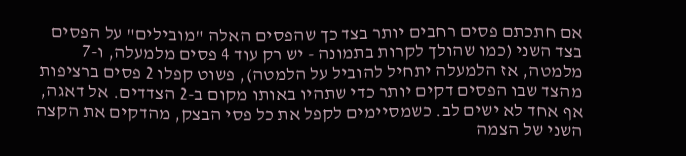אם חתכתם פסים רחבים יותר בצד כך שהפסים האלה "מובילים" על הפסים בצד השני (כמו שהולך לקרות בתמונה - יש רק עוד 4 פסים מלמעלה, ו-7 מלמטה, אז הלמעלה יתחיל להוביל על הלמטה), פשוט קפלו 2 פסים ברציפות מהצד שבו הפסים דקים יותר כדי שתהיו באותו מקום ב-2 הצדדים. אל דאגה, אף אחד לא ישים לב. כשמסיימים לקפל את כל פסי הבצק, מהדקים את הקצה השני של הצמה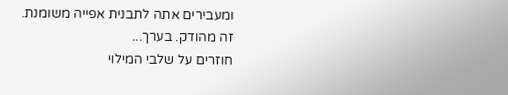ומעבירים אתה לתבנית אפייה משומנת.
זה מהודק. בערך...
חוזרים על שלבי המילוי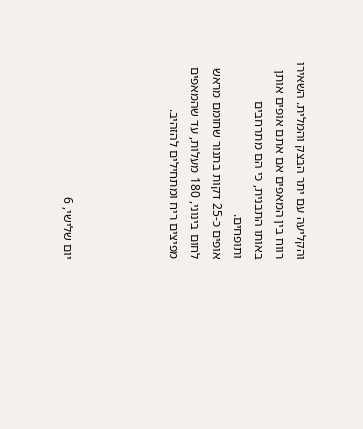והקליעה עם יתר הבצק והמלית. השאירו רווח בין המאפים אם אתם אופים אותן באותו התבנית, כי הם מתרחבים ותופחים.
אופים כ-25 דקות בתנור שחומם מראש לחום בינוני, 180 מעלות, עד שהמאפים מפיצים ריח ומתחילים להזהיב.




יום שלישי, 6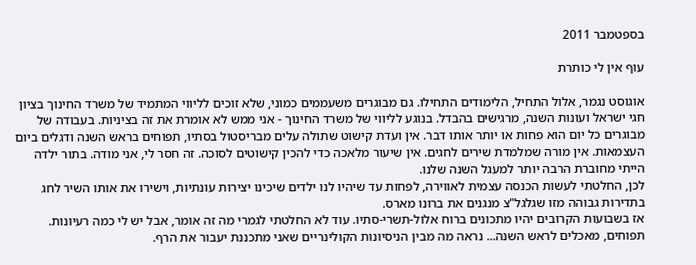בספטמבר 2011

עוף אין לי כותרת

אוגוסט נגמר, אלול התחיל, הלימודים התחילו. גם מבוגרים משעממים כמוני, שלא זוכים לליווי המתמיד של משרד החינוך בציון חגי ישראל ועונות השנה, מרגישים בהבדל. בנוגע לליווי של משרד החינוך - אני ממש לא אומרת את זה בציניות. בעבודה של מבוגרים כל יום הוא פחות או יותר אותו דבר. אין ועדת קישוט שתולה עלים מבריסטול בסתיו, תפוחים בראש השנה ודגלים ביום העצמאות. אין מורה שמלמדת שירים לחגים. אין שיעור מלאכה כדי להכין קישוטים לסוכה. זה חסר לי, אני מודה. בתור ילדה הייתי מחוברת הרבה יותר למעגל השנה שלנו.
לכן, החלטתי לעשות הכנסה עצמית לאווירה, לפחות עד שיהיו לנו ילדים שיכינו יצירות עונתיות, וישירו את אותו השיר לחג בתדירות גבוהה מזו שגלגל"צ מנגנים את ברונו מארס.
אז בשבועות הקרובים יהיו מתכונים ברוח אלול-תשרי-סתיו. עוד לא החלטתי לגמרי מה זה אומר, אבל יש לי כמה רעיונות. תפוחים, מאכלים לראש השנה... נראה מה מבין הניסיונות הקולינריים שאני מתכננת יעבור את הרף.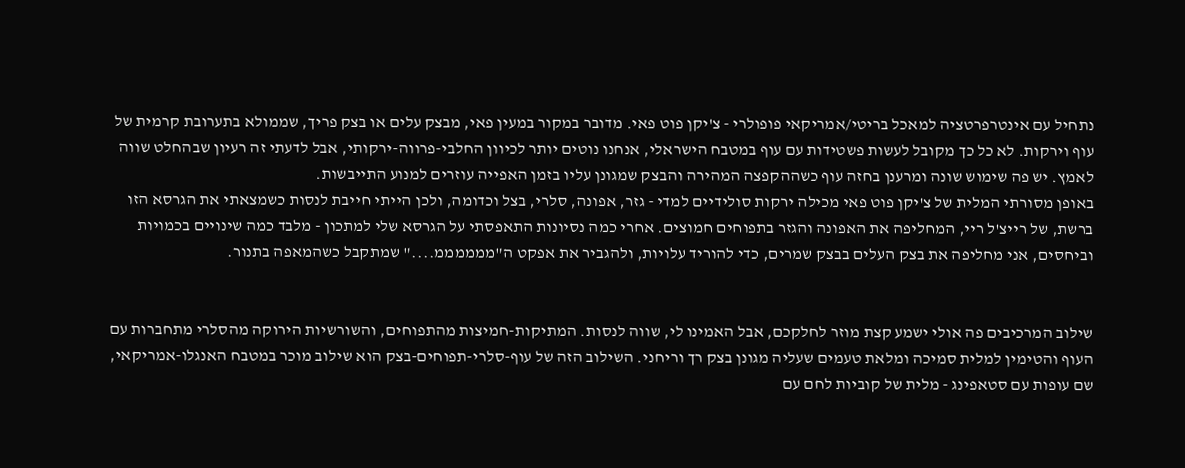נתחיל עם אינטרפרטציה למאכל בריטי/אמריקאי פופולרי - צ'יקן פוט פאי. מדובר במקור במעין פאי, מבצק עלים או בצק פריך, שממולא בתערובת קרמית של עוף וירקות. לא כל כך מקובל לעשות פשטידות עם עוף במטבח הישראלי, אנחנו נוטים יותר לכיוון החלבי-פרווה-ירקותי, אבל לדעתי זה רעיון שבהחלט שווה לאמץ. יש פה שימוש שונה ומרענן בחזה עוף כשההקפצה המהירה והבצק שמגונן עליו בזמן האפייה עוזרים למנוע התייבשות.
באופן מסורתי המלית של צ'יקן פוט פאי מכילה ירקות סולידיים למדי - גזר, אפונה, סלרי, בצל וכדומה, ולכן הייתי חייבת לנסות כשמצאתי את הגרסא הזו ברשת, של רייצ'ל ריי, המחליפה את האפונה והגזר בתפוחים חמוצים. אחרי כמה נסיונות התאפסתי על הגרסא שלי למתכון - מלבד כמה שינויים בכמויות וביחסים, אני מחליפה את בצק העלים בבצק שמרים, כדי להוריד עלויות, ולהגביר את אפקט ה"ממממממ...." שמתקבל כשהמאפה בתנור.


שילוב המרכיבים פה אולי ישמע קצת מוזר לחלקכם, אבל האמינו לי, שווה לנסות. המתיקות-חמיצות מהתפוחים, והשורשיות הירוקה מהסלרי מתחברות עם העוף והטימין למלית סמיכה ומלאת טעמים שעליה מגונן בצק רך וריחני. השילוב הזה של עוף-סלרי-תפוחים-בצק הוא שילוב מוכר במטבח האנגלו-אמריקאי, שם עופות עם סטאפינג - מלית של קוביות לחם עם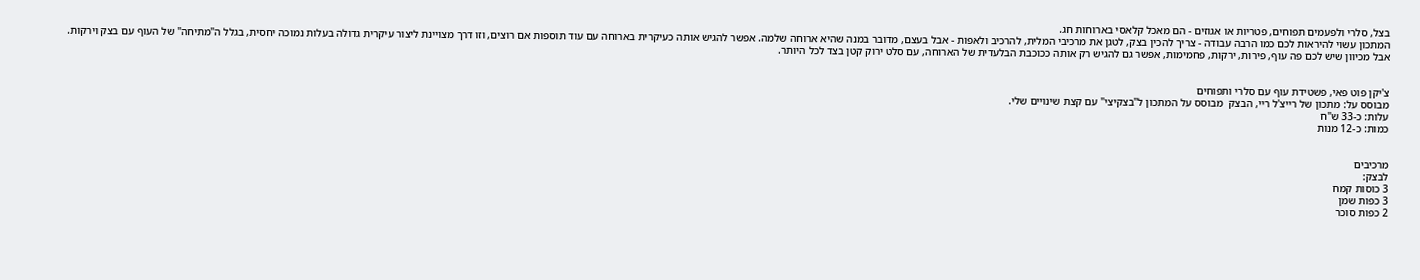בצל, סלרי ולפעמים תפוחים, פטריות או אגוזים - הם מאכל קלאסי בארוחות חג.
המתכון עשוי להיראות לכם כמו הרבה עבודה - צריך להכין בצק, לטגן את מרכיבי המלית, להרכיב ולאפות - אבל בעצם, מדובר במנה שהיא ארוחה שלמה. אפשר להגיש אותה כעיקרית בארוחה עם עוד תוספות אם רוצים, וזו דרך מצויינת ליצור עיקרית גדולה בעלות נמוכה יחסית, בגלל ה"מתיחה" של העוף עם בצק וירקות. אבל מכיוון שיש לכם פה עוף, פירות, ירקות, פחמימות, אפשר גם להגיש רק אותה ככוכבת הבלעדית של הארוחה, עם סלט ירוק קטן בצד לכל היותר.


צ'יקן פוט פאי, פשטידת עוף עם סלרי ותפוחים
מבוסס על: מתכון של רייצ'ל ריי, הבצק  מבוסס על המתכון ל"בצקיצי" עם קצת שינויים שלי.
עלות: כ-33 ש"ח
כמות: כ-12 מנות


מרכיבים
לבצק:
3 כוסות קמח
3 כפות שמן
2 כפות סוכר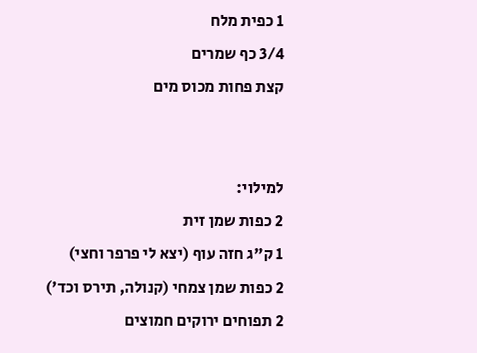1 כפית מלח
3/4 כף שמרים
קצת פחות מכוס מים


למילוי:
2 כפות שמן זית
1 ק"ג חזה עוף (יצא לי פרפר וחצי)
2 כפות שמן צמחי (קנולה, תירס וכד')
2 תפוחים ירוקים חמוצים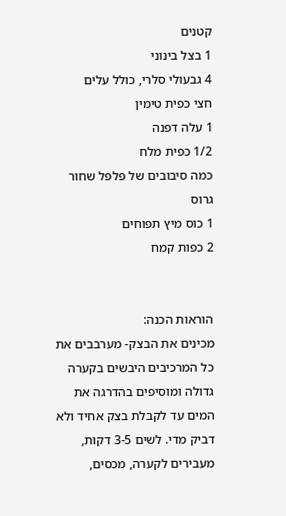קטנים
1 בצל בינוני
4 גבעולי סלרי, כולל עלים
חצי כפית טימין
1 עלה דפנה
1/2 כפית מלח
כמה סיבובים של פלפל שחור גרוס
1 כוס מיץ תפוחים
2 כפות קמח


הוראות הכנה:
מכינים את הבצק- מערבבים את כל המרכיבים היבשים בקערה גדולה ומוסיפים בהדרגה את המים עד לקבלת בצק אחיד ולא דביק מדי. לשים 3-5 דקות, מעבירים לקערה, מכסים,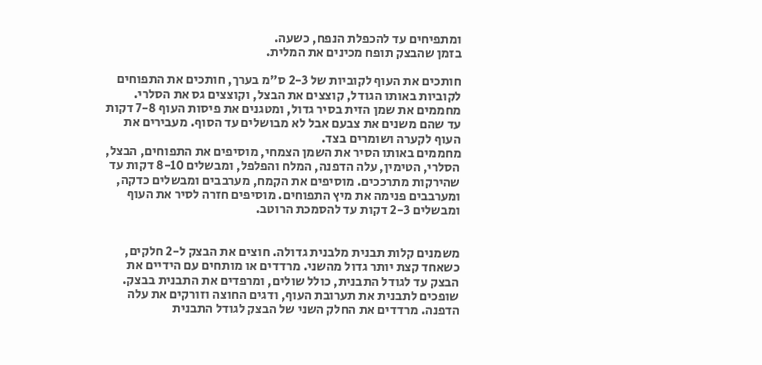ומתפיחים עד להכפלת הנפח, כשעה.
בזמן שהבצק תופח מכינים את המלית.

חותכים את העוף לקוביות של 2-3 ס"מ בערך, חותכים את התפוחים לקוביות באותו הגודל, קוצצים את הבצל, וקוצצים גס את הסלרי. מחממים את שמן הזית בסיר גדול, ומטגנים את פיסות העוף 7-8 דקות עד שהם משנים את צבעם אבל לא מבושלים עד הסוף. מעבירים את העוף לקערה ושומרים בצד.
מחממים באותו הסיר את השמן הצמחי, מוסיפים את התפוחים, הבצל, הסלרי, הטימין, עלה הדפנה, המלח והפלפל, ומבשלים 8-10 דקות עד שהירקות מתרככים. מוסיפים את הקמח, מערבבים ומבשלים כדקה, ומערבבים פנימה את מיץ התפוחים. מוסיפים חזרה לסיר את העוף ומבשלים 2-3 דקות עד להסמכת הרוטב.


משמנים קלות תבנית מלבנית גדולה. חוצים את הבצק ל-2 חלקים, כשאחד קצת יותר גדול מהשני. מרדדים או מותחים עם הידיים את הבצק עד לגודל התבנית, כולל שולים, ומרפדים את התבנית בבצק. שופכים לתבנית את תערובת העוף, ודגים החוצה וזורקים את עלה הדפנה. מרדדים את החלק השני של הבצק לגודל התבנית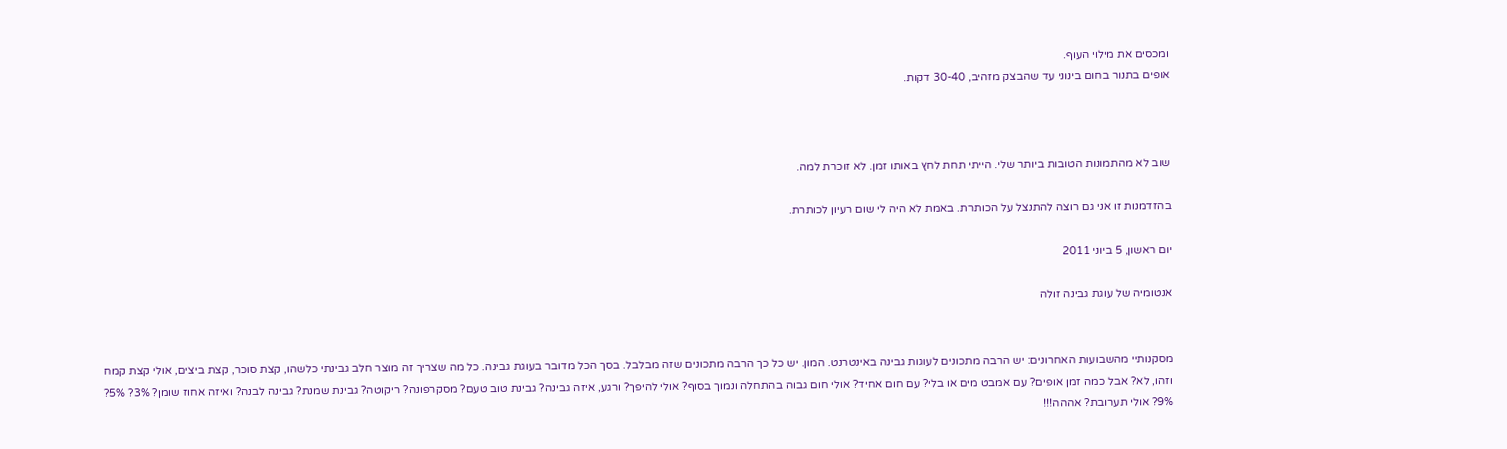ומכסים את מילוי העוף.
אופים בתנור בחום בינוני עד שהבצק מזהיב, 30-40 דקות.



שוב לא מהתמונות הטובות ביותר שלי. הייתי תחת לחץ באותו זמן. לא זוכרת למה.

בהזדמנות זו אני גם רוצה להתנצל על הכותרת. באמת לא היה לי שום רעיון לכותרת.

יום ראשון, 5 ביוני 2011

אנטומיה של עוגת גבינה זולה


מסקנותיי מהשבועות האחרונים: יש הרבה מתכונים לעוגות גבינה באינטרנט. המון. יש כל כך הרבה מתכונים שזה מבלבל. בסך הכל מדובר בעוגת גבינה. כל מה שצריך זה מוצר חלב גבינתי כלשהו, קצת סוכר, קצת ביצים, אולי קצת קמח וזהו, לא? אבל כמה זמן אופים? עם אמבט מים או בלי? עם חום אחיד? אולי חום גבוה בהתחלה ונמוך בסוף? אולי להיפך? ורגע, איזה גבינה? גבינת טוב טעם? מסקרפונה? ריקוטה? גבינת שמנת? גבינה לבנה? ואיזה אחוז שומן? 3%? 5%? 9%? אולי תערובת? אההה!!!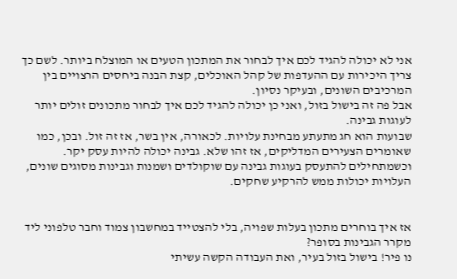אני לא יכולה להגיד לכם איך לבחור את המתכון הטעים או המוצלח ביותר. לשם כך צריך היכירות עם ההעדפות של קהל האוכלים, קצת הבנה ביחסים הרצויים בין המרכיבים השונים, ובעיקר נסיון.
אבל פה זה בישול בזול, ואני כן יכולה להגיד לכם איך לבחור מתכונים זולים יותר לעוגות גבינה.
שבועות הוא חג מתעתע מבחינת עלויות. לכאורה, אין בשר, אז זה זול. ובכן, כמו שאומרים הצעירים המדליקים, אז זהו שלא. גבינה יכולה להיות עסק יקר. וכשמתחילים להתעסק בעוגות גבינה עם שוקולדים ושמנות וגבינות מסוגים שונים, העלויות יכולות ממש להרקיע שחקים.


אז איך בוחרים מתכון בעלות שפויה, בלי להצטייד במחשבון צמוד וחבר טלפוני ליד מקרר הגבינות בסופר?
נו פיר! בישול בזול בעיר, ואת העבודה הקשה עשיתי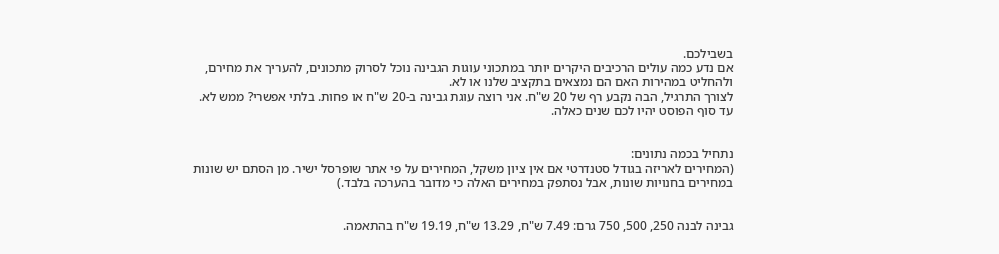בשבילכם.
אם נדע כמה עולים הרכיבים היקרים יותר במתכוני עוגות הגבינה נוכל לסרוק מתכונים, להעריך את מחירם, ולהחליט במהירות האם הם נמצאים בתקציב שלנו או לא.
לצורך התרגיל, הבה נקבע רף של 20 ש"ח. אני רוצה עוגת גבינה ב-20 ש"ח או פחות. בלתי אפשרי? ממש לא. עד סוף הפוסט יהיו לכם שנים כאלה.


נתחיל בכמה נתונים:
(המחירים לאריזה בגודל סטנדרטי אם אין ציון משקל, המחירים על פי אתר שופרסל ישיר. מן הסתם יש שונות במחירים בחנויות שונות, אבל נסתפק במחירים האלה כי מדובר בהערכה בלבד.)


גבינה לבנה 250, 500, 750 גרם: 7.49 ש"ח, 13.29 ש"ח, 19.19 ש"ח בהתאמה.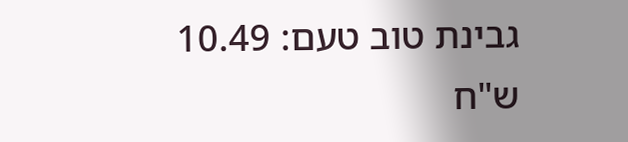גבינת טוב טעם: 10.49 ש"ח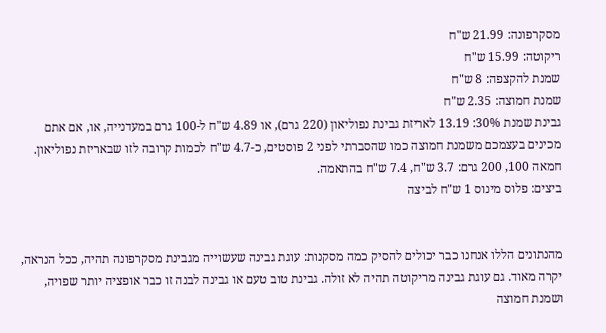מסקרפונה: 21.99 ש"ח
ריקוטה: 15.99 ש"ח
שמנת להקצפה: 8 ש"ח
שמנת חמוצה: 2.35 ש"ח
גבינת שמנת 30%: 13.19 לאריזת גבינת נפוליאון (220 גרם), או 4.89 ש"ח ל-100 גרם במעדנייה, או, אם אתם מכינים בעצמכם משמנת חמוצה כמו שהסברתי לפני 2 פוסטים, כ-4.7 ש"ח לכמות קרובה לזו שבאריזת נפוליאון.
חמאה 100, 200 גרם: 3.7 ש"ח, 7.4 ש"ח בהתאמה.
ביצים: פלוס מינוס 1 ש"ח לביצה


מהנתונים הללו אנחנו כבר יכולים להסיק כמה מסקנות: עוגת גבינה שעשוייה מגבינת מסקרפונה תהיה, ככל הנראה, יקרה מאוד. גם עוגת גבינה מריקוטה תהיה לא זולה. גבינת טוב טעם או גבינה לבנה זו כבר אופציה יותר שפויה, ושמנת חמוצה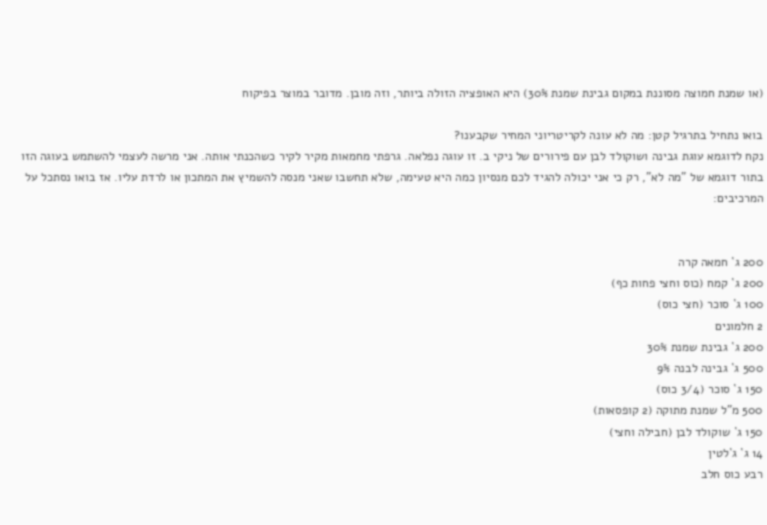(או שמנת חמוצה מסוננת במקום גבינת שמנת 30%) היא האופציה הזולה ביותר, וזה מובן. מדובר במוצר בפיקוח

בואו נתחיל בתרגיל קטן: מה לא עונה לקריטריוני המחיר שקבענו?
נקח לדוגמא עוגת גבינה ושוקולד לבן עם פירורים של ניקי ב. זו עוגה נפלאה. גרפתי מחמאות מקיר לקיר כשהכנתי אותה. אני מרשה לעצמי להשתמש בעוגה הזו בתור דוגמא של "מה לא", רק כי אני יכולה להגיד לכם מנסיון כמה היא טעימה, שלא תחשבו שאני מנסה להשמיץ את המתכון או לרדת עליו. אז בואו נסתכל על המרכיבים:


200 ג` חמאה קרה
200 ג` קמח (כוס וחצי פחות כף)
100 ג` סוכר (חצי כוס)
2 חלמונים
200 ג` גבינת שמנת 30%
500 ג` גבינה לבנה 9%
150 ג` סוכר (3/4 כוס)
500 מ"ל שמנת מתוקה (2 קופסאות)
150 ג` שוקולד לבן (חבילה וחצי)
14 ג` ג`לטין
רבע כוס חלב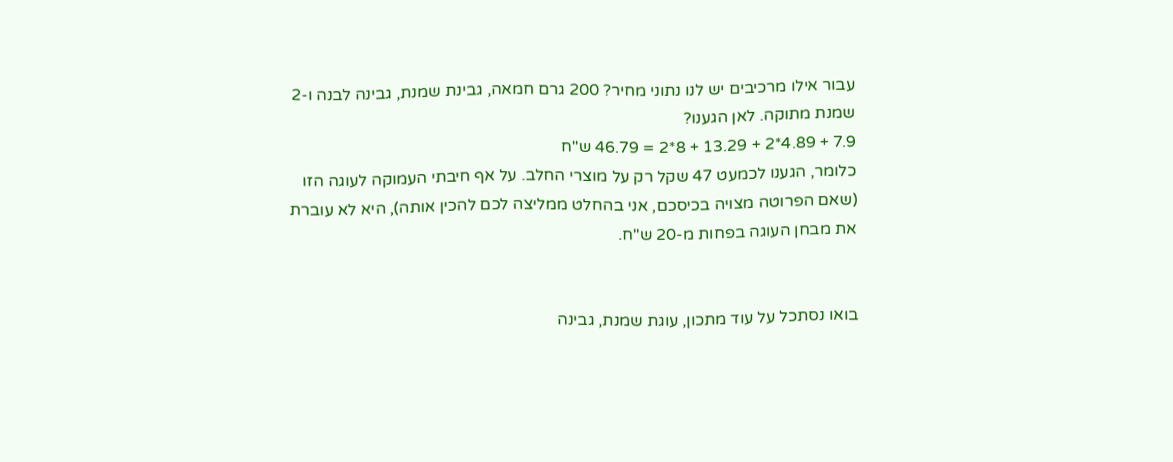עבור אילו מרכיבים יש לנו נתוני מחיר? 200 גרם חמאה, גבינת שמנת, גבינה לבנה ו-2 שמנת מתוקה. לאן הגענו?
7.9 + 4.89*2 + 13.29 + 8*2 = 46.79 ש"ח
כלומר, הגענו לכמעט 47 שקל רק על מוצרי החלב. על אף חיבתי העמוקה לעוגה הזו (שאם הפרוטה מצויה בכיסכם, אני בהחלט ממליצה לכם להכין אותה), היא לא עוברת את מבחן העוגה בפחות מ-20 ש"ח.


בואו נסתכל על עוד מתכון, עוגת שמנת, גבינה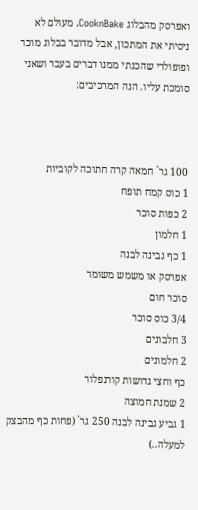ואפרסק מהבלוג CooknBake. מעולם לא ניסיתי את המתכון, אבל מדובר בבלוג מוכר ופופולרי שהכנתי ממנו דברים בעבר ושאני סומכת עליו. הנה המרכיבים:



100 גר` חמאה קרה חתוכה לקוביות
1 כוס קמח תופח
2 כפות סוכר
1 חלמון
1 כף גבינה לבנה
אפרסק או משמש משומר
סוכר חום
3/4 כוס סוכר
3 חלבונים
2 חלמונים
כף וחצי גדושות קורנפלור
2 שמנת חמוצה
1 גביע גבינה לבנה 250 גר` (פחות כף מהבצק למעלה..)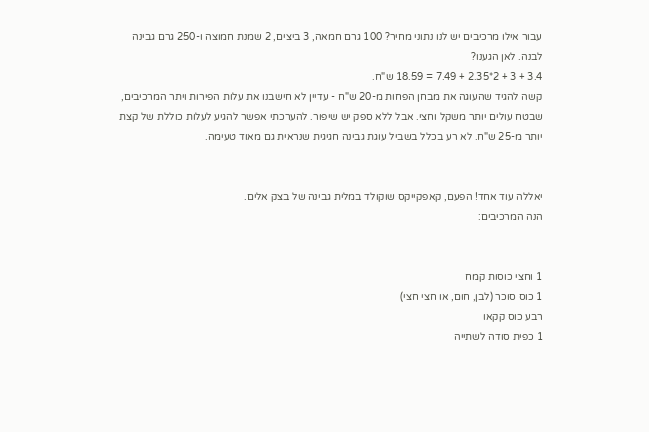עבור אילו מרכיבים יש לנו נתוני מחיר? 100 גרם חמאה, 3 ביצים, 2 שמנת חמוצה ו-250 גרם גבינה לבנה. לאן הגענו?
3.4 + 3 + 2*2.35 + 7.49 = 18.59 ש"ח.
קשה להגיד שהעוגה את מבחן הפחות מ-20 ש"ח - עדיין לא חישבנו את עלות הפירות ויתר המרכיבים, שבטח עולים יותר משקל וחצי. אבל ללא ספק יש שיפור. להערכתי אפשר להגיע לעלות כוללת של קצת יותר מ-25 ש"ח. לא רע בכלל בשביל עוגת גבינה חגיגית שנראית גם מאוד טעימה.


יאללה עוד אחד! הפעם, קאפקייקס שוקולד במלית גבינה של בצק אלים.
הנה המרכיבים:


1 וחצי כוסות קמח
1 כוס סוכר (לבן, חום, או חצי חצי)
רבע כוס קקאו
1 כפית סודה לשתייה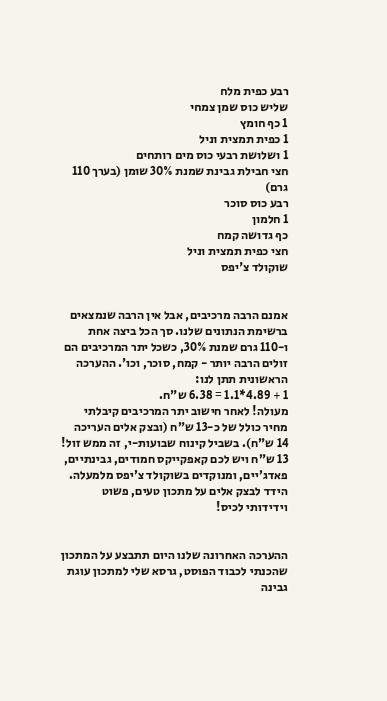רבע כפית מלח
שליש כוס שמן צמחי
1 כף חומץ
1 כפית תמצית וניל
1 ושלושת רבעי כוס מים רותחים
חצי חבילת גבינת שמנת 30% שומן (בערך 110 גרם)
רבע כוס סוכר
1 חלמון
כף גדושה קמח
חצי כפית תמצית וניל
שוקולד צ'יפס


אמנם הרבה מרכיבים, אבל אין הרבה שנמצאים ברשימת הנתונים שלנו. סך הכל ביצה אחת ו-110 גרם שמנת 30%, כשכל יתר המרכיבים הם זולים הרבה יותר - קמח, סוכר, וכו'. ההערכה הראשונית תתן לנו:
1 + 4.89*1.1 = 6.38 ש"ח.
מעולה! לאחר חישוב יתר המרכיבים קיבלתי מחיר כולל של כ-13 ש"ח (ובצק אלים העריכה 14 ש"ח). בשביל קינוח שבועות-י, זה ממש זול! 13 ש"ח ויש לכם קאפקייקס חמודים, גבינתיים, פאדג'יים, ומנוקדים בשוקולד צ'יפס מלמעלה. הידד לבצק אלים על מתכון טעים, פשוט וידידותי לכיס!


ההערכה האחרונה שלנו היום תתבצע על המתכון שהכנתי לכבוד הפוסט, גרסא שלי למתכון עוגת גבינה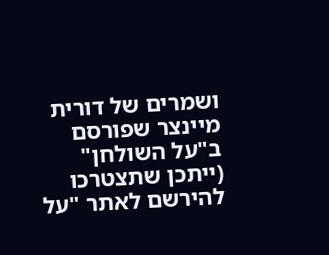ושמרים של דורית מיינצר שפורסם ב"על השולחן" (ייתכן שתצטרכו להירשם לאתר "על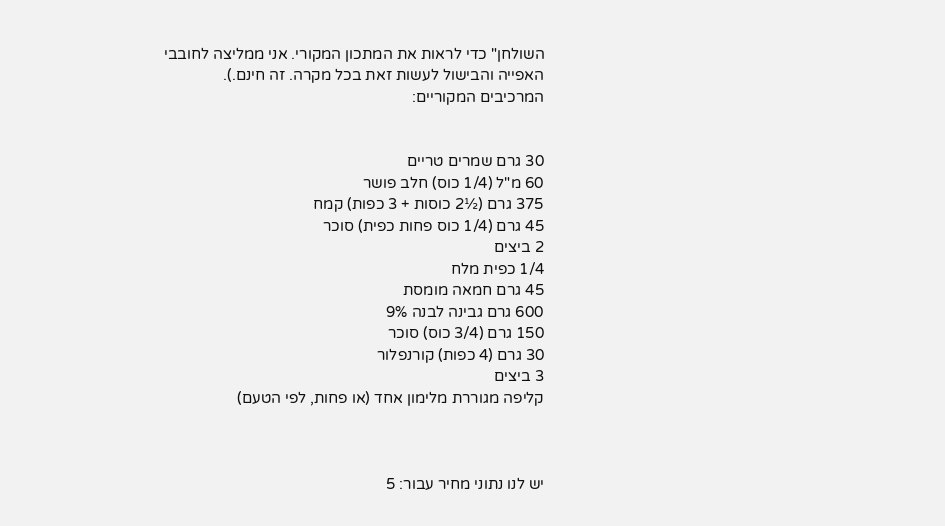השולחן" כדי לראות את המתכון המקורי. אני ממליצה לחובבי האפייה והבישול לעשות זאת בכל מקרה. זה חינם.).
המרכיבים המקוריים:


30 גרם שמרים טריים
60 מ"ל (1/4 כוס) חלב פושר
375 גרם (½2 כוסות + 3 כפות) קמח
45 גרם (1/4 כוס פחות כפית) סוכר
2 ביצים
1/4 כפית מלח
45 גרם חמאה מומסת
600 גרם גבינה לבנה 9%
150 גרם (3/4 כוס) סוכר
30 גרם (4 כפות) קורנפלור
3 ביצים
קליפה מגוררת מלימון אחד (או פחות, לפי הטעם)



יש לנו נתוני מחיר עבור: 5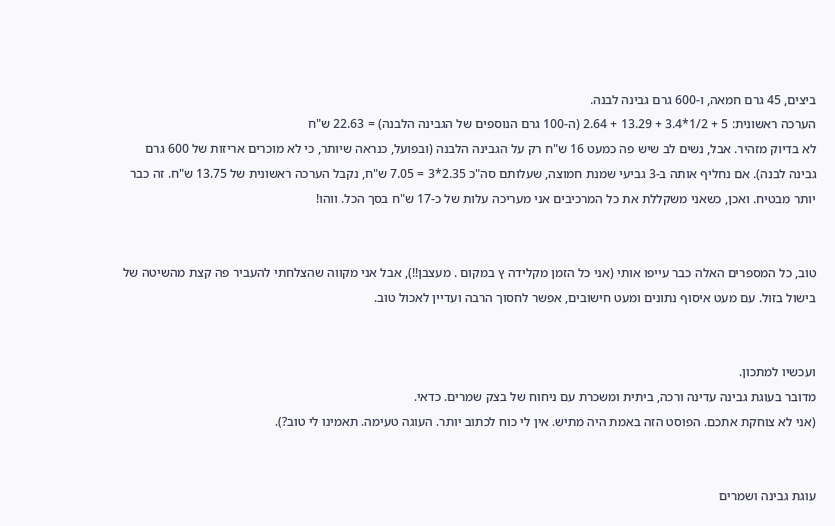ביצים, 45 גרם חמאה, ו-600 גרם גבינה לבנה.
הערכה ראשונית: 5 + 1/2*3.4 + 13.29 + 2.64 (ה-100 גרם הנוספים של הגבינה הלבנה) = 22.63 ש"ח
לא בדיוק מזהיר. אבל, נשים לב שיש פה כמעט 16 ש"ח רק על הגבינה הלבנה (ובפועל, כנראה שיותר, כי לא מוכרים אריזות של 600 גרם גבינה לבנה). אם נחליף אותה ב-3 גביעי שמנת חמוצה, שעלותם סה"כ 2.35*3 = 7.05 ש"ח, נקבל הערכה ראשונית של 13.75 ש"ח. זה כבר יותר מבטיח. ואכן, כשאני משקללת את כל המרכיבים אני מעריכה עלות של כ-17 ש"ח בסך הכל. ווהו!


טוב, כל המספרים האלה כבר עייפו אותי (אני כל הזמן מקלידה ץ במקום . מעצבן!!), אבל אני מקווה שהצלחתי להעביר פה קצת מהשיטה של בישול בזול. עם מעט איסוף נתונים ומעט חישובים, אפשר לחסוך הרבה ועדיין לאכול טוב.


ועכשיו למתכון.
מדובר בעוגת גבינה עדינה ורכה, ביתית ומשכרת עם ניחוח של בצק שמרים. כדאי.
(אני לא צוחקת אתכם. הפוסט הזה באמת היה מתיש. אין לי כוח לכתוב יותר. העוגה טעימה. תאמינו לי טוב?).


עוגת גבינה ושמרים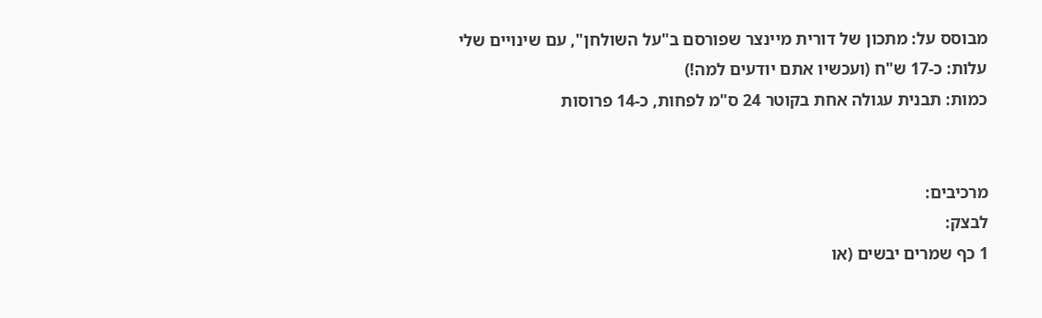מבוסס על: מתכון של דורית מיינצר שפורסם ב"על השולחן", עם שינויים שלי
עלות: כ-17 ש"ח (ועכשיו אתם יודעים למה!)
כמות: תבנית עגולה אחת בקוטר 24 ס"מ לפחות, כ-14 פרוסות


מרכיבים:
לבצק:
1 כף שמרים יבשים (או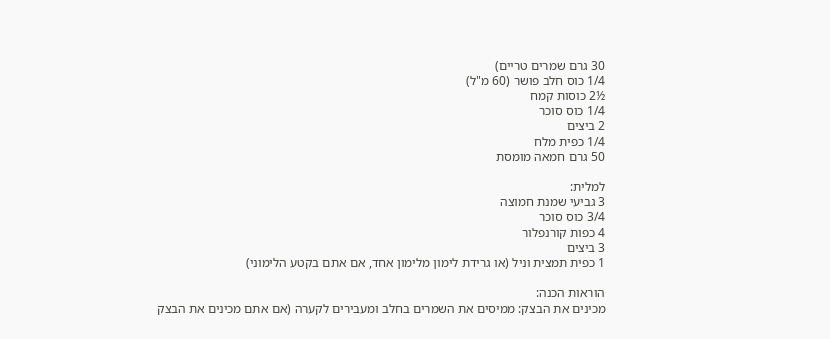30 גרם שמרים טריים)
1/4 כוס חלב פושר (60 מ"ל)
½2 כוסות קמח
1/4 כוס סוכר
2 ביצים
1/4 כפית מלח
50 גרם חמאה מומסת

למלית:
3 גביעי שמנת חמוצה
3/4 כוס סוכר
4 כפות קורנפלור
3 ביצים
1 כפית תמצית וניל (או גרידת לימון מלימון אחד, אם אתם בקטע הלימוני)

הוראות הכנה:
מכינים את הבצק: ממיסים את השמרים בחלב ומעבירים לקערה (אם אתם מכינים את הבצק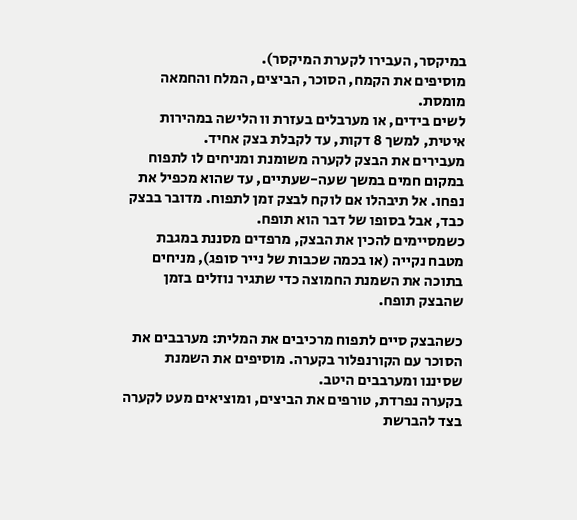במיקסר, העבירו לקערת המיקסר).
מוסיפים את הקמח, הסוכר, הביצים, המלח והחמאה מומסת.
לשים בידים, או מערבלים בעזרת וו הלישה במהירות איטית, למשך 8 דקות, עד לקבלת בצק אחיד.
מעבירים את הבצק לקערה משומנת ומניחים לו לתפוח במקום חמים במשך שעה-שעתיים, עד שהוא מכפיל את נפחו. אל תיבהלו אם לוקח לבצק זמן לתפוח. מדובר בבצק כבד, אבל בסופו של דבר הוא תופח.
כשמסיימים להכין את הבצק, מרפדים מסננת במגבת מטבח נקייה (או בכמה שכבות של נייר סופג), מניחים בתוכה את השמנת החמוצה כדי שתגיר נוזלים בזמן שהבצק תופח.

כשהבצק סיים לתפוח מרכיבים את המלית: מערבבים את הסוכר עם הקורנפלור בקערה. מוסיפים את השמנת שסיננו ומערבבים היטב.
בקערה נפרדת, טורפים את הביצים, ומוציאים מעט לקערה בצד להברשת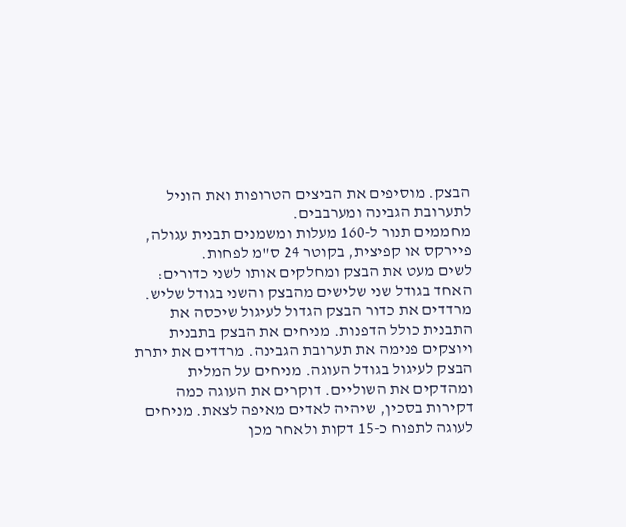הבצק. מוסיפים את הביצים הטרופות ואת הוניל לתערובת הגבינה ומערבבים.
מחממים תנור ל-160 מעלות ומשמנים תבנית עגולה, פיירקס או קפיצית, בקוטר 24 ס"מ לפחות.
לשים מעט את הבצק ומחלקים אותו לשני כדורים: האחד בגודל שני שלישים מהבצק והשני בגודל שליש. מרדדים את כדור הבצק הגדול לעיגול שיכסה את התבנית כולל הדפנות. מניחים את הבצק בתבנית ויוצקים פנימה את תערובת הגבינה. מרדדים את יתרת הבצק לעיגול בגודל העוגה. מניחים על המלית ומהדקים את השוליים. דוקרים את העוגה כמה דקירות בסכין, שיהיה לאדים מאיפה לצאת. מניחים לעוגה לתפוח כ-15 דקות ולאחר מכן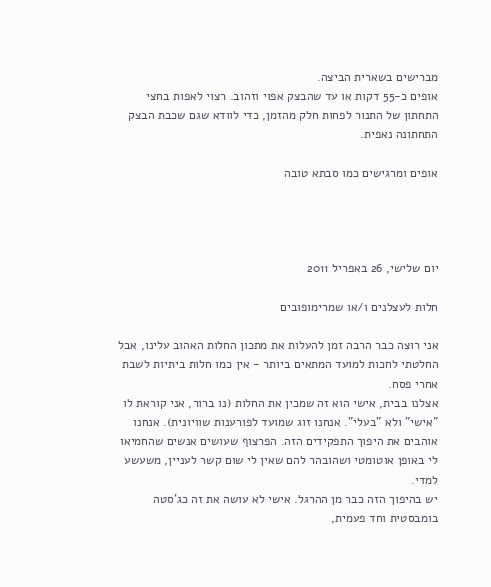מברישים בשארית הביצה.
אופים כ-55 דקות או עד שהבצק אפוי וזהוב. רצוי לאפות בחצי התחתון של התנור לפחות חלק מהזמן, כדי לוודא שגם שכבת הבצק התחתונה נאפית.

אופים ומרגישים כמו סבתא טובה




יום שלישי, 26 באפריל 2011

חלות לעצלנים ו/או שמרימופובים

אני רוצה כבר הרבה זמן להעלות את מתכון החלות האהוב עלינו, אבל החלטתי לחכות למועד המתאים ביותר - אין כמו חלות ביתיות לשבת אחרי פסח.
אצלנו בבית, אישי הוא זה שמכין את החלות (נו ברור, אני קוראת לו "אישי" ולא "בעלי". אנחנו זוג שמועד לפורענות שוויונית). אנחנו אוהבים את היפוך התפקידים הזה. הפרצוף שעושים אנשים שהחמיאו לי באופן אוטומטי ושהובהר להם שאין לי שום קשר לעניין, משעשע למדי.
יש בהיפוך הזה כבר מן ההרגל. אישי לא עושה את זה כג'סטה בומבסטית וחד פעמית,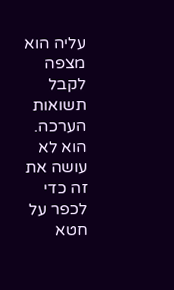עליה הוא מצפה לקבל תשואות הערכה. הוא לא עושה את זה כדי לכפר על חטא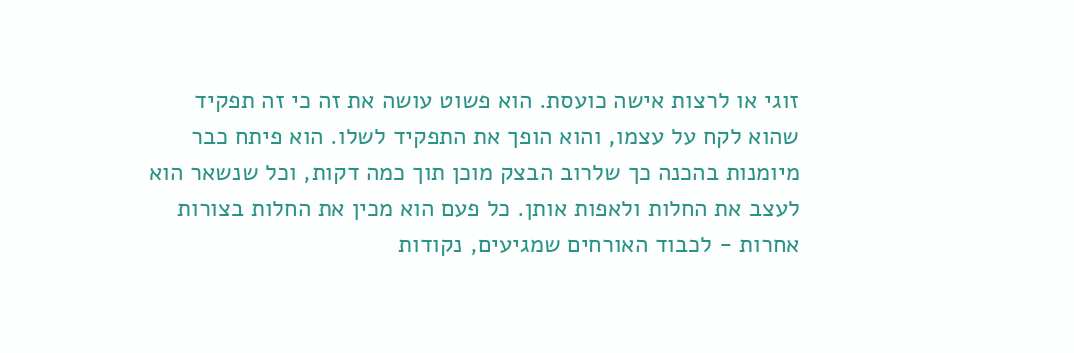זוגי או לרצות אישה כועסת. הוא פשוט עושה את זה כי זה תפקיד שהוא לקח על עצמו, והוא הופך את התפקיד לשלו. הוא פיתח כבר מיומנות בהכנה כך שלרוב הבצק מוכן תוך כמה דקות, וכל שנשאר הוא לעצב את החלות ולאפות אותן. כל פעם הוא מכין את החלות בצורות אחרות - לכבוד האורחים שמגיעים, נקודות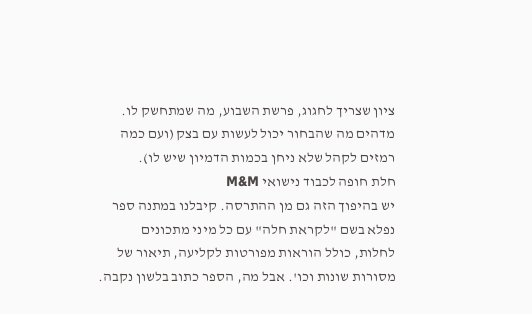ציון שצריך לחגוג, פרשת השבוע, מה שמתחשק לו. מדהים מה שהבחור יכול לעשות עם בצק (ועם כמה רמזים לקהל שלא ניחן בכמות הדמיון שיש לו).
חלת חופה לכבוד נישואי M&M
יש בהיפוך הזה גם מן ההתרסה. קיבלנו במתנה ספר נפלא בשם "לקראת חלה" עם כל מיני מתכונים לחלות, כולל הוראות מפורטות לקליעה, תיאור של מסורות שונות וכו'. אבל מה, הספר כתוב בלשון נקבה.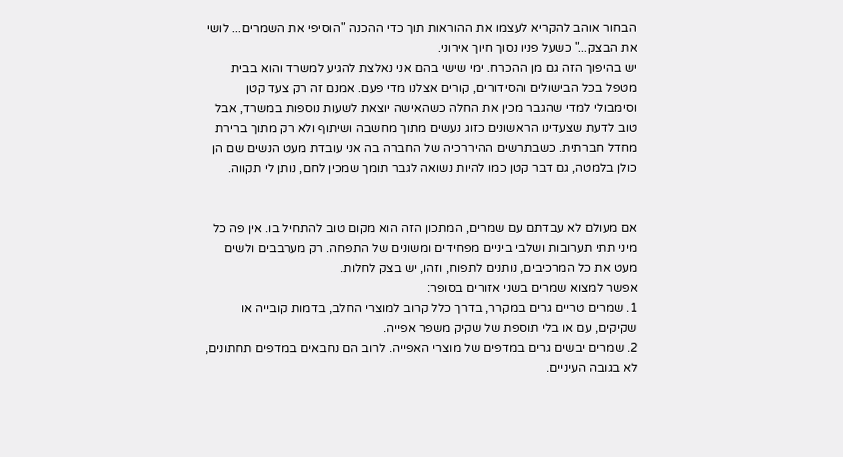הבחור אוהב להקריא לעצמו את ההוראות תוך כדי ההכנה "הוסיפי את השמרים... לושי את הבצק..." כשעל פניו נסוך חיוך אירוני.
יש בהיפוך הזה גם מן ההכרח. ימי שישי בהם אני נאלצת להגיע למשרד והוא בבית מטפל בכל הבישולים והסידורים, קורים אצלנו מדי פעם. אמנם זה רק צעד קטן וסימבולי למדי שהגבר מכין את החלה כשהאישה יוצאת לשעות נוספות במשרד, אבל טוב לדעת שצעדינו הראשונים כזוג נעשים מתוך מחשבה ושיתוף ולא רק מתוך ברירת מחדל חברתית. כשבתרשים ההיררכיה של החברה בה אני עובדת מעט הנשים שם הן כולן בלמטה, גם דבר קטן כמו להיות נשואה לגבר תומך שמכין לחם, נותן לי תקווה.


אם מעולם לא עבדתם עם שמרים, המתכון הזה הוא מקום טוב להתחיל בו. אין פה כל מיני תתי תערובות ושלבי ביניים מפחידים ומשונים של התפחה. רק מערבבים ולשים מעט את כל המרכיבים, נותנים לתפוח, וזהו, יש בצק לחלות.
אפשר למצוא שמרים בשני אזורים בסופר:
1. שמרים טריים גרים במקרר, בדרך כלל קרוב למוצרי החלב, בדמות קובייה או שקיקים, עם או בלי תוספת של שקיק משפר אפייה.
2. שמרים יבשים גרים במדפים של מוצרי האפייה. לרוב הם נחבאים במדפים תחתונים, לא בגובה העיניים.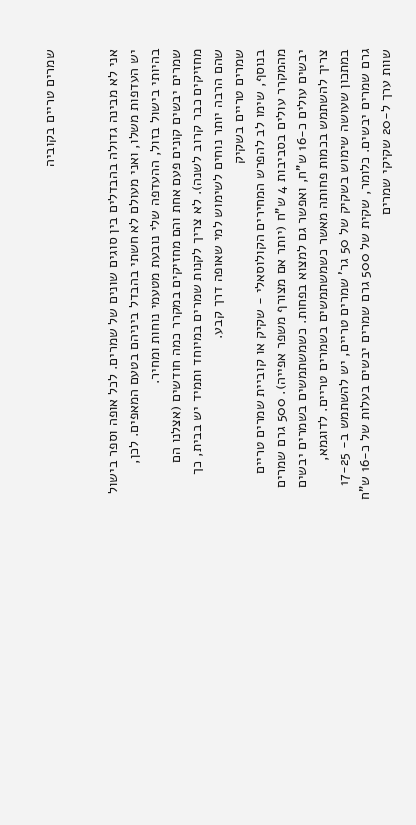שמרים טריים בקוביה


אני לא מבינה גדולה בהבדלים בין סוגים שונים של שמרים. לכל אופה וספר בישול יש העדפות משלו, ואני מעולם לא חשתי בהבדל ביניהם בטעם המאפים. לכן, בהיותי בישול בזול, ההעדפה שלי נובעת מטעמי נוחות ומחיר.
שמרים יבשים קונים פעם אחת והם מחזיקים במקרר כמה חודשים (אצלנו הם מחזיקים כבר קרוב לשנה). לא צריך לקנות שמרים במיוחד ותמיד יש בבית, כך שהם הרבה יותר נוחים לשימוש למי שאופה דרך קבע.
שמרים טריים בשקיק
בנוסף, שימו לב להפרש המחירים הקולוסאלי - שקיק או קוביית שמרים טריים מהמקרר עולים בסביבות 4 ש"ח (יותר אם מצורף משפר אפייה). 500 גרם שמרים יבשים עולים כ-16 ש"ח, ואפשר גם למצוא בפחות. כשמשתמשים בשמרים יבשים צריך להשתמש בכמות פחותה מאשר כשמשתמשים בשמרים טריים. לדוגמא, במתכון שעושה שימוש בשקיק של 50 גר' שמרים טריים, יש להשתמש ב- 17-25 גרם שמרים יבשים. כלומר, שקית של 500 גרם שמרים יבשים בעלות של כ-16 ש"ח שוות ערך ל-20 שקיקי שמרים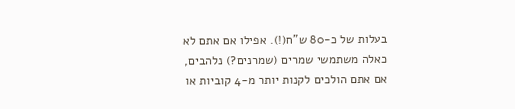בעלות של כ-80 ש"ח(!). אפילו אם אתם לא כאלה משתמשי שמרים (שמרנים?) נלהבים, אם אתם הולכים לקנות יותר מ-4 קוביות או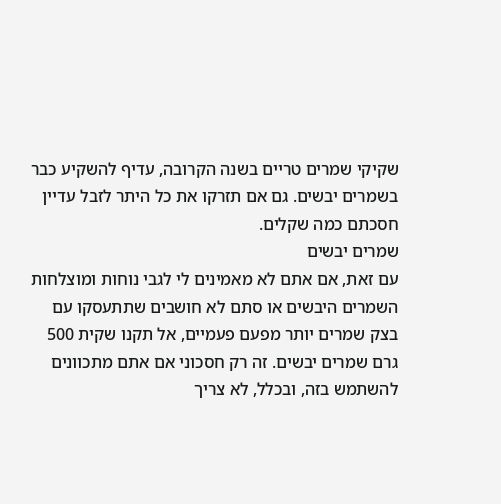שקיקי שמרים טריים בשנה הקרובה, עדיף להשקיע כבר בשמרים יבשים. גם אם תזרקו את כל היתר לזבל עדיין חסכתם כמה שקלים.
שמרים יבשים
עם זאת, אם אתם לא מאמינים לי לגבי נוחות ומוצלחות השמרים היבשים או סתם לא חושבים שתתעסקו עם בצק שמרים יותר מפעם פעמיים, אל תקנו שקית 500 גרם שמרים יבשים. זה רק חסכוני אם אתם מתכוונים להשתמש בזה, ובכלל, לא צריך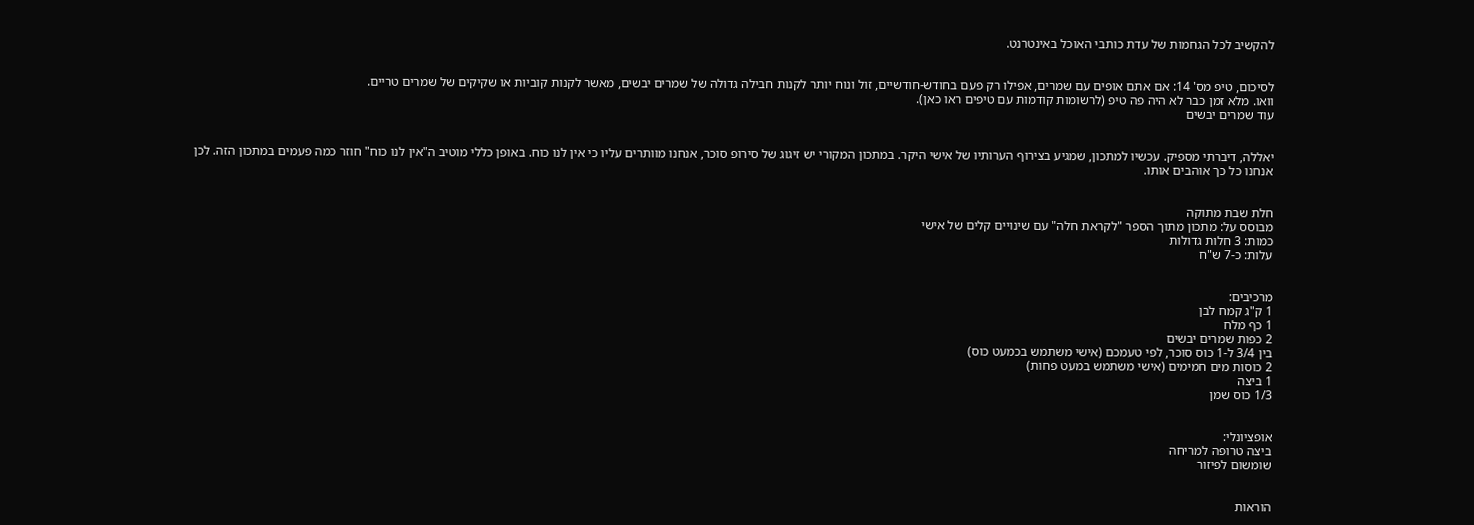להקשיב לכל הגחמות של עדת כותבי האוכל באינטרנט.


לסיכום, טיפ מס' 14: אם אתם אופים עם שמרים, אפילו רק פעם בחודש-חודשיים, זול ונוח יותר לקנות חבילה גדולה של שמרים יבשים, מאשר לקנות קוביות או שקיקים של שמרים טריים.
וואו. מלא זמן כבר לא היה פה טיפ (לרשומות קודמות עם טיפים ראו כאן).
עוד שמרים יבשים


יאללה, דיברתי מספיק. עכשיו למתכון, שמגיע בצירוף הערותיו של אישי היקר. במתכון המקורי יש זיגוג של סירופ סוכר, אנחנו מוותרים עליו כי אין לנו כוח. באופן כללי מוטיב ה"אין לנו כוח" חוזר כמה פעמים במתכון הזה. לכן אנחנו כל כך אוהבים אותו.


חלת שבת מתוקה
מבוסס על: מתכון מתוך הספר "לקראת חלה" עם שינויים קלים של אישי
כמות: 3 חלות גדולות
עלות: כ-7 ש"ח


מרכיבים:
1 ק"ג קמח לבן
1 כף מלח
2 כפות שמרים יבשים
בין 3/4 ל-1 כוס סוכר, לפי טעמכם (אישי משתמש בכמעט כוס)
2 כוסות מים חמימים (אישי משתמש במעט פחות)
1 ביצה
1/3 כוס שמן


אופציונלי:
ביצה טרופה למריחה
שומשום לפיזור


הוראות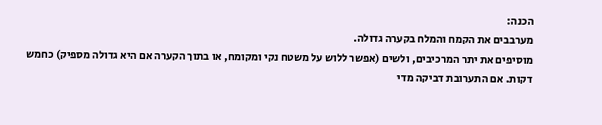הכנה:
מערבבים את הקמח והמלח בקערה גדולה.
מוסיפים את יתר המרכיבים, ולשים (אפשר ללוש על משטח נקי ומקומח, או בתוך הקערה אם היא גדולה מספיק) כחמש דקות. אם התערובת דביקה מדי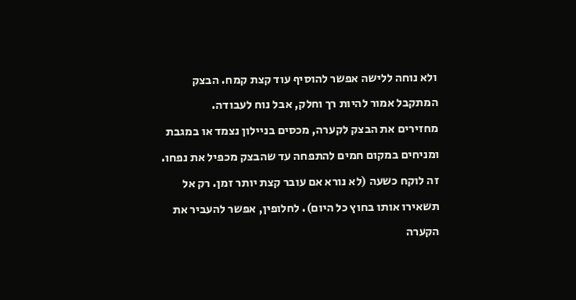ולא נוחה ללישה אפשר להוסיף עוד קצת קמח. הבצק המתקבל אמור להיות רך וחלק, אבל נוח לעבודה.
מחזירים את הבצק לקערה, מכסים בניילון נצמד או במגבת ומניחים במקום חמים להתפחה עד שהבצק מכפיל את נפחו. זה לוקח כשעה (לא נורא אם עובר קצת יותר זמן. רק אל תשאירו אותו בחוץ כל היום). לחלופין, אפשר להעביר את הקערה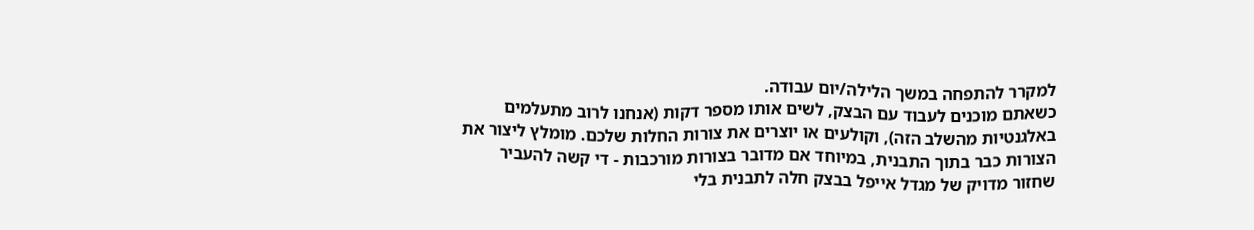למקרר להתפחה במשך הלילה/יום עבודה.
כשאתם מוכנים לעבוד עם הבצק, לשים אותו מספר דקות (אנחנו לרוב מתעלמים באלגנטיות מהשלב הזה), וקולעים או יוצרים את צורות החלות שלכם. מומלץ ליצור את הצורות כבר בתוך התבנית, במיוחד אם מדובר בצורות מורכבות - די קשה להעביר שחזור מדויק של מגדל אייפל בבצק חלה לתבנית בלי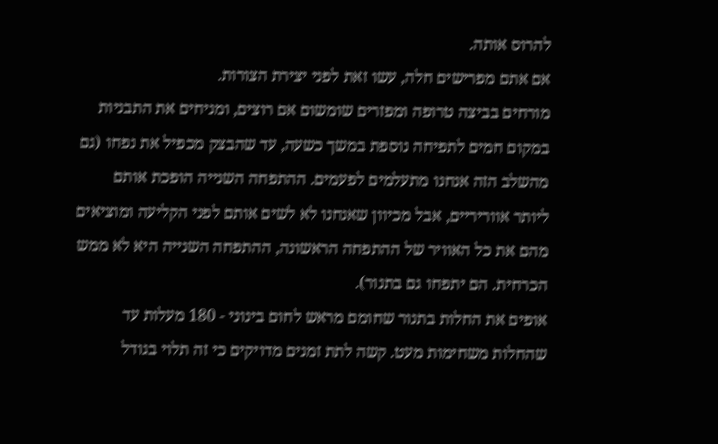להרוס אותה.
אם אתם מפרישים חלה, עשו זאת לפני יצירת הצורות.
מורחים בביצה טרופה ומפזרים שומשום אם רוצים, ומניחים את התבניות במקום חמים לתפיחה נוספת במשך כשעה, עד שהבצק מכפיל את נפחו (גם מהשלב הזה אנחנו מתעלמים לפעמים. ההתפחה השנייה הופכת אותם ליותר אווריריים, אבל מכיוון שאנחנו לא לשים אותם לפני הקליעה ומוציאים מהם את כל האוויר של ההתפחה הראשונה, ההתפחה השנייה היא לא ממש הכרחית. הם יתפחו גם בתנור).
אופים את החלות בתנור שחומם מראש לחום בינוני - 180 מעלות עד שהחלות משחימות מעט. קשה לתת זמנים מדויקים כי זה תלוי בגודל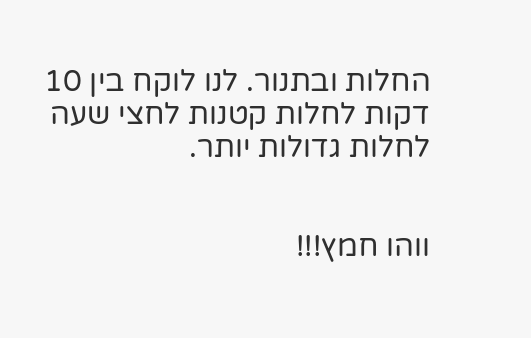החלות ובתנור. לנו לוקח בין 10 דקות לחלות קטנות לחצי שעה לחלות גדולות יותר.


ווהו חמץ!!!